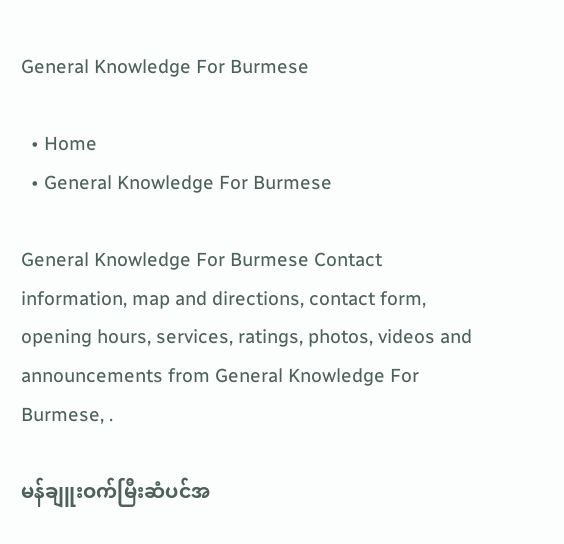General Knowledge For Burmese

  • Home
  • General Knowledge For Burmese

General Knowledge For Burmese Contact information, map and directions, contact form, opening hours, services, ratings, photos, videos and announcements from General Knowledge For Burmese, .

မန်ချူးဝက်မြီးဆံပင်အ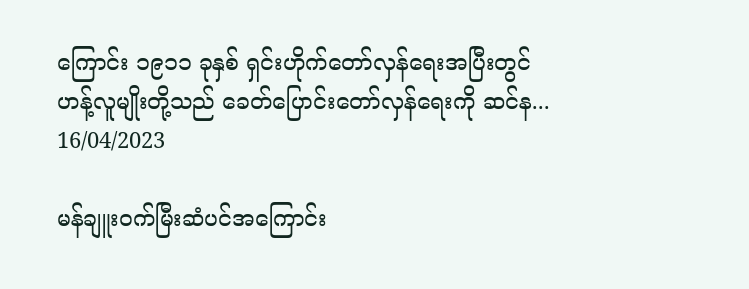ကြောင်း ၁၉၁၁ ခုနှစ် ရှင်းဟိုက်တော်လှန်ရေးအပြီးတွင် ဟန့်လူမျိုးတို့သည် ခေတ်ပြောင်းတော်လှန်ရေးကို ဆင်န...
16/04/2023

မန်ချူးဝက်မြီးဆံပင်အကြောင်း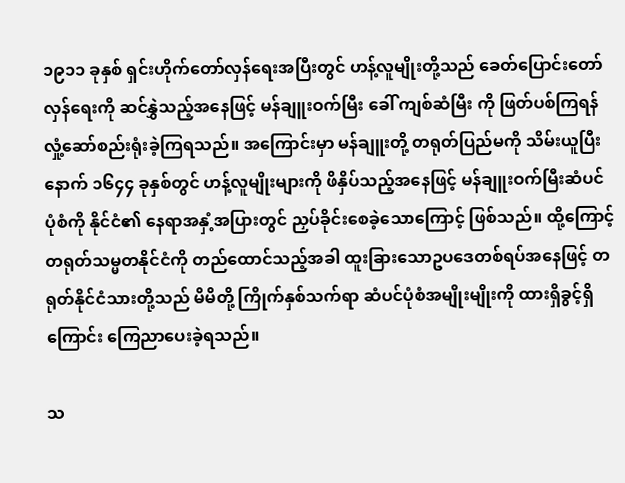၁၉၁၁ ခုနှစ် ရှင်းဟိုက်တော်လှန်ရေးအပြီးတွင် ဟန့်လူမျိုးတို့သည် ခေတ်ပြောင်းတော်လှန်ရေးကို ဆင်နွှဲသည့်အနေဖြင့် မန်ချူးဝက်မြီး ခေါ် ကျစ်ဆံမြီး ကို ဖြတ်ပစ်ကြရန် လှုံ့ဆော်စည်းရုံးခဲ့ကြရသည်။ အကြောင်းမှာ မန်ချူးတို့ တရုတ်ပြည်မကို သိမ်းယူပြီးနောက် ၁၆၄၄ ခုနှစ်တွင် ဟန့်လူမျိုးများကို ဖိနှိပ်သည့်အနေဖြင့် မန်ချူးဝက်မြီးဆံပင်ပုံစံကို နိုင်ငံ၏ နေရာအနှံ့အပြားတွင် ညှပ်ခိုင်းစေခဲ့သောကြောင့် ဖြစ်သည်။ ထို့ကြောင့် တရုတ်သမ္မတနိုင်ငံကို တည်ထောင်သည့်အခါ ထူးခြားသောဥပဒေတစ်ရပ်အနေဖြင့် တရုတ်နိုင်ငံသားတို့သည် မိမိတို့ ကြိုက်နှစ်သက်ရာ ဆံပင်ပုံစံအမျိုးမျိုးကို ထားရှိခွင့်ရှိကြောင်း ကြေညာပေးခဲ့ရသည်။

သ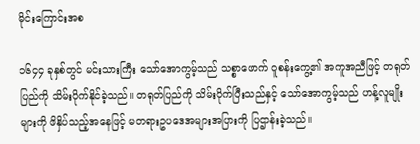မိုင်းကြောင်းအစ

၁၆၄၄ ခုနှစ်တွင် မင်းသားကြီး သော်အောကွမ့်သည် သစ္စာဖောက် ဝူစန်းကွေ့၏ အကူအညီဖြင့် တရုတ်ပြည်ကို သိမ်းပိုက်နိုင်ခဲ့သည်။ တရုတ်ပြည်ကို သိမ်းပိုက်ပြီးသည်နှင့် သော်အောကွမ့်သည် ဟန့်လူမျိုးများကို ဖိနှိပ်သည့်အနေဖြင့် မတရားဥပဒေအများအပြားကို ပြဌာန်းခဲ့သည်။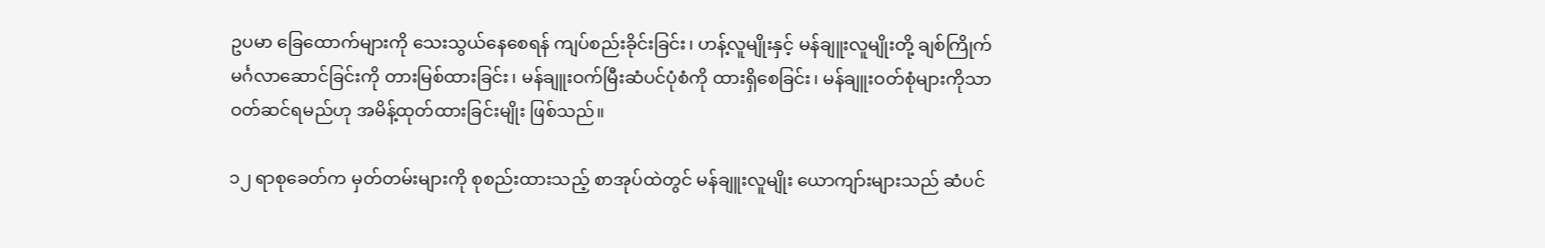ဥပမာ ခြေထောက်များကို သေးသွယ်နေစေရန် ကျပ်စည်းခိုင်းခြင်း၊ ဟန့်လူမျိုးနှင့် မန်ချူးလူမျိုးတို့ ချစ်ကြိုက်မင်္ဂလာဆောင်ခြင်းကို တားမြစ်ထားခြင်း၊ မန်ချူးဝက်မြီးဆံပင်ပုံစံကို ထားရှိစေခြင်း၊ မန်ချူးဝတ်စုံများကိုသာ ဝတ်ဆင်ရမည်ဟု အမိန့်ထုတ်ထားခြင်းမျိုး ဖြစ်သည်။

၁၂ ရာစုခေတ်က မှတ်တမ်းများကို စုစည်းထားသည့် စာအုပ်ထဲတွင် မန်ချူးလူမျိုး ယောကျာ်းများသည် ဆံပင်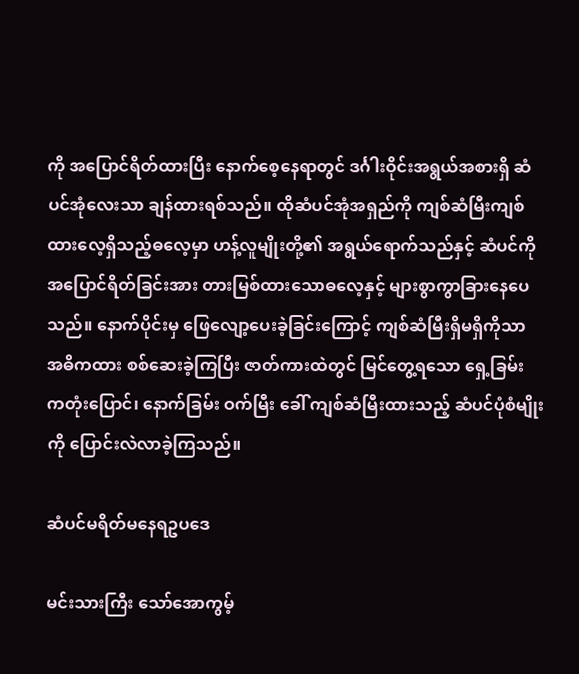ကို အပြောင်ရိတ်ထားပြီး နောက်စေ့နေရာတွင် ဒင်္ဂါးဝိုင်းအရွယ်အစားရှိ ဆံပင်အုံလေးသာ ချန်ထားရစ်သည်။ ထိုဆံပင်အုံအရှည်ကို ကျစ်ဆံမြီးကျစ်ထားလေ့ရှိသည့်ဓလေ့မှာ ဟန့်လူမျိုးတို့၏ အရွယ်ရောက်သည်နှင့် ဆံပင်ကို အပြောင်ရိတ်ခြင်းအား တားမြစ်ထားသောဓလေ့နှင့် များစွာကွာခြားနေပေသည်။ နောက်ပိုင်းမှ ဖြေလျော့ပေးခဲ့ခြင်းကြောင့် ကျစ်ဆံမြီးရှိမရှိကိုသာ အဓိကထား စစ်ဆေးခဲ့ကြပြီး ဇာတ်ကားထဲတွင် မြင်တွေ့ရသော ရှေ့ခြမ်း ကတုံးပြောင်၊ နောက်ခြမ်း ဝက်မြီး ခေါ် ကျစ်ဆံမြီးထားသည့် ဆံပင်ပုံစံမျိုးကို ပြောင်းလဲလာခဲ့ကြသည်။

ဆံပင်မရိတ်မနေရဥပဒေ

မင်းသားကြီး သော်အောကွမ့်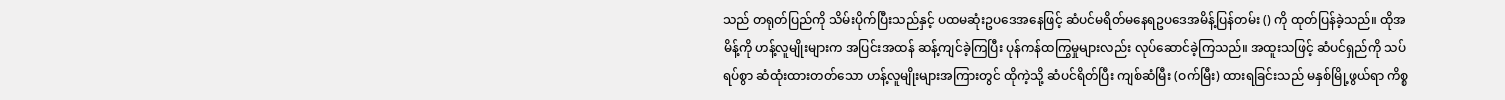သည် တရုတ်ပြည်ကို သိမ်းပိုက်ပြီးသည်နှင့် ပထမဆုံးဥပဒေအနေဖြင့် ဆံပင်မရိတ်မနေရဥပဒေအမိန့်ပြန်တမ်း () ကို ထုတ်ပြန်ခဲ့သည်။ ထိုအမိန့်ကို ဟန့်လူမျိုးများက အပြင်းအထန် ဆန့်ကျင်ခဲ့ကြပြီး ပုန်ကန်ထကြွမှုများလည်း လုပ်ဆောင်ခဲ့ကြသည်။ အထူးသဖြင့် ဆံပင်ရှည်ကို သပ်ရပ်စွာ ဆံထုံးထားတတ်သော ဟန့်လူမျိုးများအကြားတွင် ထိုကဲ့သို့ ဆံပင်ရိတ်ပြီး ကျစ်ဆံမြီး (ဝက်မြီး) ထားရခြင်းသည် မနှစ်မြို့ဖွယ်ရာ ကိစ္စ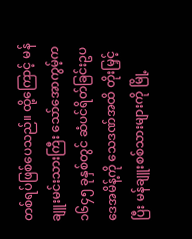တစ်ရပ်ဖြစ်ပေသည်။ ထို့ကြောင့် မန်ချူးမင်းသားကြီး သော်အောကွမ့်က ၁၆၄၅ ခုနှစ်တွင် ဆံပင်ရိတ်ခြင်းဥပဒေအမိန့်ကို သေဒဏ်အထိ တိုးမြှင့်ပြီး မန်ချူးစစ်သားများကို မြို့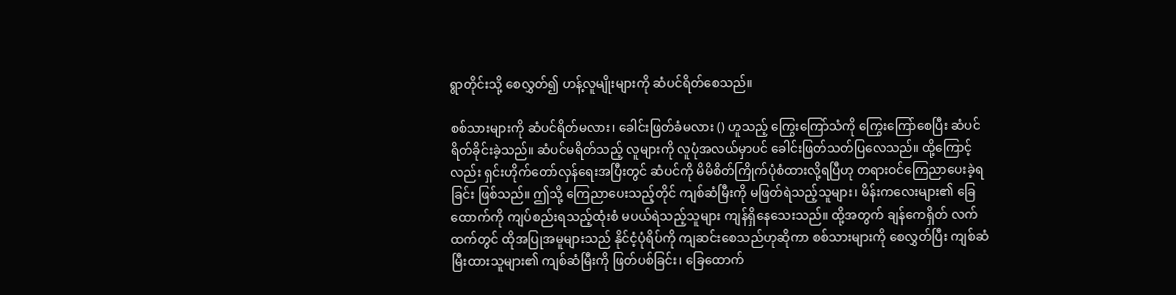ရွာတိုင်းသို့ စေလွှတ်၍ ဟန့်လူမျိုးများကို ဆံပင်ရိတ်စေသည်။

စစ်သားများကို ဆံပင်ရိတ်မလား၊ ခေါင်းဖြတ်ခံမလား () ဟူသည့် ကြွေးကြော်သံကို ကြွေးကြော်စေပြီး ဆံပင်ရိတ်ခိုင်းခဲ့သည်။ ဆံပင်မရိတ်သည့် လူများကို လူပုံအလယ်မှာပင် ခေါင်းဖြတ်သတ်ပြလေသည်။ ထို့ကြောင့်လည်း ရှင်းဟိုက်တော်လှန်ရေးအပြီးတွင် ဆံပင်ကို မိမိစိတ်ကြိုက်ပုံစံထားလို့ရပြီဟု တရားဝင်ကြေညာပေးခဲ့ရခြင်း ဖြစ်သည်။ ဤသို့ ကြေညာပေးသည့်တိုင် ကျစ်ဆံမြီးကို မဖြတ်ရဲသည့်သူများ၊ မိန်းကလေးများ၏ ခြေထောက်ကို ကျပ်စည်းရသည့်ထုံးစံ မပယ်ရဲသည့်သူများ ကျန်ရှိနေသေးသည်။ ထို့အတွက် ချန်ကေရှိတ် လက်ထက်တွင် ထိုအပြုအမူများသည် နိုင်ငံ့ပုံရိပ်ကို ကျဆင်းစေသည်ဟုဆိုကာ စစ်သားများကို စေလွှတ်ပြီး ကျစ်ဆံမြီးထားသူများ၏ ကျစ်ဆံမြီးကို ဖြတ်ပစ်ခြင်း၊ ခြေထောက်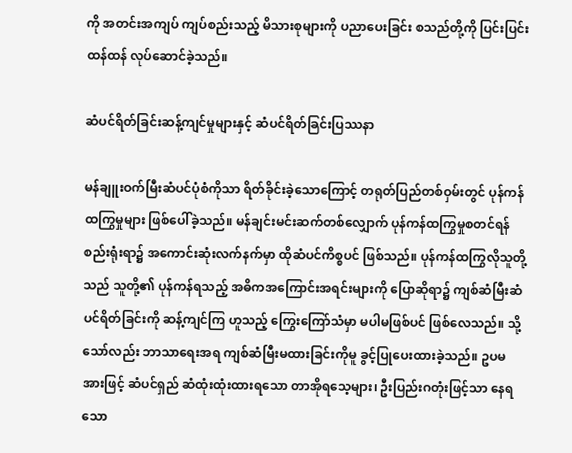ကို အတင်းအကျပ် ကျပ်စည်းသည့် မိသားစုများကို ပညာပေးခြင်း စသည်တို့ကို ပြင်းပြင်းထန်ထန် လုပ်ဆောင်ခဲ့သည်။

ဆံပင်ရိတ်ခြင်းဆန့်ကျင်မှုများနှင့် ဆံပင်ရိတ်ခြင်းပြဿနာ

မန်ချူးဝက်မြီးဆံပင်ပုံစံကိုသာ ရိတ်ခိုင်းခဲ့သောကြောင့် တရုတ်ပြည်တစ်ဝှမ်းတွင် ပုန်ကန်ထကြွမှုများ ဖြစ်ပေါ်ခဲ့သည်။ မန်ချင်းမင်းဆက်တစ်လျှောက် ပုန်ကန်ထကြွမှုစတင်ရန် စည်းရုံးရာ၌ အကောင်းဆုံးလက်နက်မှာ ထိုဆံပင်ကိစ္စပင် ဖြစ်သည်။ ပုန်ကန်ထကြွလိုသူတို့သည် သူတို့၏ ပုန်ကန်ရသည့် အဓိကအကြောင်းအရင်းများကို ပြောဆိုရာ၌ ကျစ်ဆံမြီးဆံပင်ရိတ်ခြင်းကို ဆန့်ကျင်ကြ ဟူသည့် ကြွေးကြော်သံမှာ မပါမဖြစ်ပင် ဖြစ်လေသည်။ သို့သော်လည်း ဘာသာရေးအရ ကျစ်ဆံမြီးမထားခြင်းကိုမူ ခွင့်ပြုပေးထားခဲ့သည်။ ဥပမအားဖြင့် ဆံပင်ရှည် ဆံထုံးထုံးထားရသော တာအိုရသေ့များ၊ ဦးပြည်းဂတုံးဖြင့်သာ နေရသော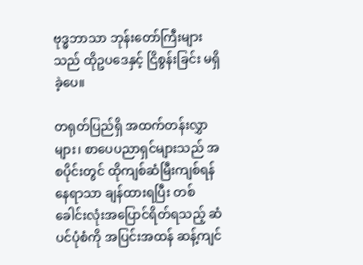ဗုဒ္ဓဘာသာ ဘုန်းတော်ကြီးများသည် ထိုဥပဒေနှင့် ငြိစွန်းခြင်း မရှိခဲ့ပေ။

တရုတ်ပြည်ရှိ အထက်တန်းလွှာများ၊ စာပေပညာရှင်များသည် အစပိုင်းတွင် ထိုကျစ်ဆံမြီးကျစ်ရန်နေရာသာ ချန်ထားရပြီး တစ်ခေါင်းလုံးအပြောင်ရိတ်ရသည့် ဆံပင်ပုံစံကို အပြင်းအထန် ဆန့်ကျင်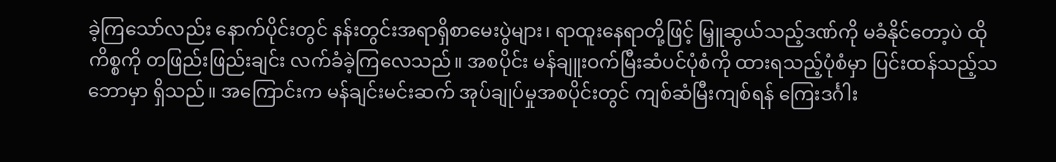ခဲ့ကြသော်လည်း နောက်ပိုင်းတွင် နန်းတွင်းအရာရှိစာမေးပွဲများ၊ ရာထူးနေရာတို့ဖြင့် မြှူဆွယ်သည့်ဒဏ်ကို မခံနိုင်တော့ပဲ ထိုကိစ္စကို တဖြည်းဖြည်းချင်း လက်ခံခဲ့ကြလေသည်။ အစပိုင်း မန်ချူးဝက်မြီးဆံပင်ပုံစံကို ထားရသည့်ပုံစံမှာ ပြင်းထန်သည့်သဘောမှာ ရှိသည်။ အကြောင်းက မန်ချင်းမင်းဆက် အုပ်ချုပ်မှုအစပိုင်းတွင် ကျစ်ဆံမြီးကျစ်ရန် ကြေးဒင်္ဂါး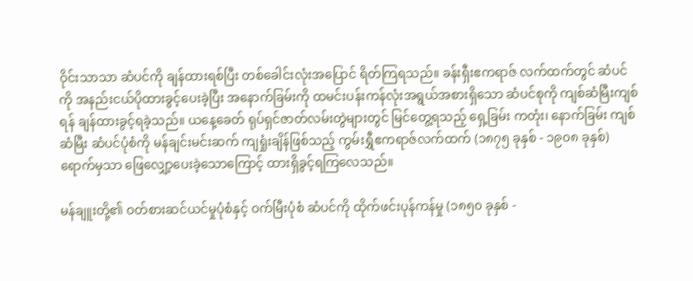ဝိုင်းသာသာ ဆံပင်ကို ချန်ထားရစ်ပြီး တစ်ခေါင်းလုံးအပြောင် ရိတ်ကြရသည်။ ခန်းရှီးဧကရာဇ် လက်ထက်တွင် ဆံပင်ကို အနည်းငယ်ပိုထားခွင့်ပေးခဲ့ပြီး အနောက်ခြမ်းကို ထမင်းပန်းကန်လုံးအရွယ်အစားရှိသော ဆံပင်စုကို ကျစ်ဆံမြီးကျစ်ရန် ချန်ထားခွင့်ရခဲ့သည်။ ယနေ့ခေတ် ရုပ်ရှင်ဇာတ်လမ်းတွဲများတွင် မြင်တွေ့ရသည့် ရှေ့ခြမ်း ကတုံး၊ နောက်ခြမ်း ကျစ်ဆံမြီး ဆံပင်ပုံစံကို မန်ချင်းမင်းဆက် ကျရှုံးချိန်ဖြစ်သည့် ကွမ်းရွှီဧကရာဇ်လက်ထက် (၁၈၇၅ ခုနှစ် - ၁၉၀၈ ခုနှစ်) ရောက်မှသာ ဖြေလျှော့ပေးခဲ့သောကြောင့် ထားရှိခွင့်ရကြလေသည်။

မန်ချူးတို့၏ ဝတ်စားဆင်ယင်မှုပုံစံနှင့် ဝက်မြီးပုံစံ ဆံပင်ကို ထိုက်ဖင်းပုန်ကန်မှု (၁၈၅၀ ခုနှစ် -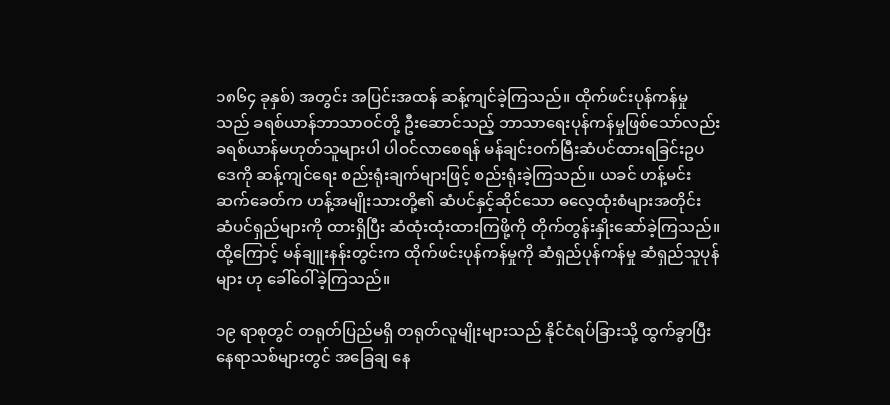၁၈၆၄ ခုနှစ်) အတွင်း အပြင်းအထန် ဆန့်ကျင်ခဲ့ကြသည်။ ထိုက်ဖင်းပုန်ကန်မှုသည် ခရစ်ယာန်ဘာသာဝင်တို့ ဦးဆောင်သည့် ဘာသာရေးပုန်ကန်မှုဖြစ်သော်လည်း ခရစ်ယာန်မဟုတ်သူများပါ ပါဝင်လာစေရန် မန်ချင်းဝက်မြီးဆံပင်ထားရခြင်းဥပဒေကို ဆန့်ကျင်ရေး စည်းရုံးချက်များဖြင့် စည်းရုံးခဲ့ကြသည်။ ယခင် ဟန့်မင်းဆက်ခေတ်က ဟန့်အမျိုးသားတို့၏ ဆံပင်နှင့်ဆိုင်သော ဓလေ့ထုံးစံများအတိုင်း ဆံပင်ရှည်များကို ထားရှိပြီး ဆံထုံးထုံးထားကြဖို့ကို တိုက်တွန်းနှိုးဆော်ခဲ့ကြသည်။ ထို့ကြောင့် မန်ချူးနန်းတွင်းက ထိုက်ဖင်းပုန်ကန်မှုကို ဆံရှည်ပုန်ကန်မှု ဆံရှည်သူပုန်များ ဟု ခေါ်ဝေါ်ခဲ့ကြသည်။

၁၉ ရာစုတွင် တရုတ်ပြည်မရှိ တရုတ်လူမျိုးများသည် နိုင်ငံရပ်ခြားသို့ ထွက်ခွာပြီး နေရာသစ်များတွင် အခြေချ နေ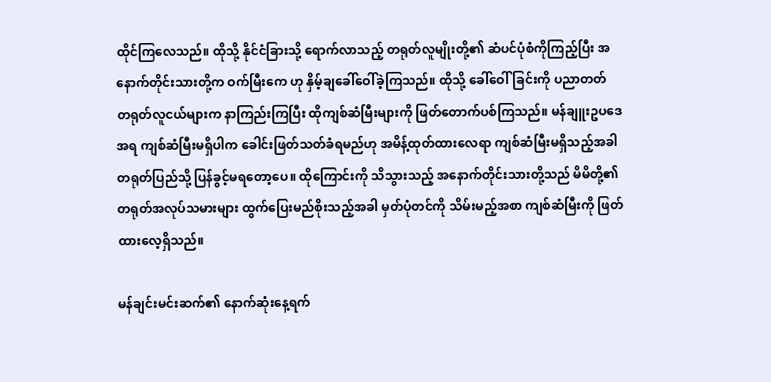ထိုင်ကြလေသည်။ ထိုသို့ နိုင်ငံခြားသို့ ရောက်လာသည့် တရုတ်လူမျိုးတို့၏ ဆံပင်ပုံစံကိုကြည့်ပြီး အနောက်တိုင်းသားတို့က ဝက်မြီးကေ ဟု နှိမ့်ချခေါ်ဝေါ်ခဲ့ကြသည်။ ထိုသို့ ခေါ်ဝေါ်ခြင်းကို ပညာတတ် တရုတ်လူငယ်များက နာကြည်းကြပြီး ထိုကျစ်ဆံမြီးများကို ဖြတ်တောက်ပစ်ကြသည်။ မန်ချူးဥပဒေအရ ကျစ်ဆံမြီးမရှိပါက ခေါင်းဖြတ်သတ်ခံရမည်ဟု အမိန့်ထုတ်ထားလေရာ ကျစ်ဆံမြီးမရှိသည့်အခါ တရုတ်ပြည်သို့ ပြန်ခွင့်မရတော့ပေ။ ထိုကြောင်းကို သိသွားသည့် အနောက်တိုင်းသားတို့သည် မိမိတို့၏ တရုတ်အလုပ်သမားများ ထွက်ပြေးမည်စိုးသည့်အခါ မှတ်ပုံတင်ကို သိမ်းမည့်အစာ ကျစ်ဆံမြီးကို ဖြတ်ထားလေ့ရှိသည်။

မန်ချင်းမင်းဆက်၏ နောက်ဆုံးနေ့ရက်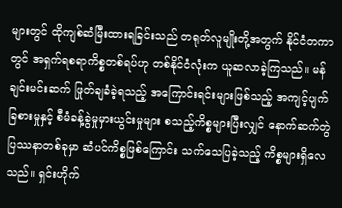များတွင် ထိုကျစ်ဆံမြီးထားရခြင်းသည် တရုတ်လူမျိုးတို့အတွက် နိုင်ငံတကာတွင် အရှက်ရစရာကိစ္စတစ်ရပ်ဟု တစ်နိုင်ငံလုံးက ယူဆလာခဲ့ကြသည်။ မန်ချင်းမင်းဆက် ဖြုတ်ချခံခဲ့ရသည့် အကြောင်းရင်းများဖြစ်သည့် အကျင့်ပျက်ခြစားမှုနှင့် စီမံခန့်ခွဲမှုမှားယွင်းမှုများ စသည့်ကိစ္စများပြီးလျှင် နောက်ဆက်တွဲပြဿနာတစ်ခုမှာ ဆံပင်ကိစ္စဖြစ်ကြောင်း သက်သေပြခဲ့သည့် ကိစ္စများရှိလေသည်။ ရှင်းဟိုက်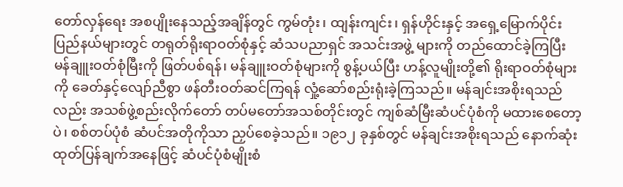တော်လှန်ရေး အစပျိုးနေသည့်အချိန်တွင် ကွမ်တုံး၊ ထျန်းကျင်း၊ ရှန်ဟိုင်းနှင့် အရှေ့မြောက်ပိုင်းပြည်နယ်များတွင် တရုတ်ရိုးရာဝတ်စုံနှင့် ဆံသပညာရှင် အသင်းအဖွဲ့ များကို တည်ထောင်ခဲ့ကြပြီး မန်ချူးဝတ်စုံမြီးကို ဖြတ်ပစ်ရန်၊ မန်ချူးဝတ်စုံများကို စွန့်ပယ်ပြီး ဟန့်လူမျိုးတို့၏ ရိုးရာဝတ်စုံများကို ခေတ်နှင့်လျော်ညီစွာ ဖန်တီးဝတ်ဆင်ကြရန် လှုံ့ဆော်စည်းရုံးခဲ့ကြသည်။ မန်ချင်းအစိုးရသည်လည်း အသစ်ဖွဲ့စည်းလိုက်တော် တပ်မတော်အသစ်တိုင်းတွင် ကျစ်ဆံမြီးဆံပင်ပုံစံကို မထားစေတော့ပဲ၊ စစ်တပ်ပုံစံ ဆံပင်အတိုကိုသာ ညှပ်စေခဲ့သည်။ ၁၉၁၂ ခုနှစ်တွင် မန်ချင်းအစိုးရသည် နောက်ဆုံးထုတ်ပြန်ချက်အနေဖြင့် ဆံပင်ပုံစံမျိုးစံ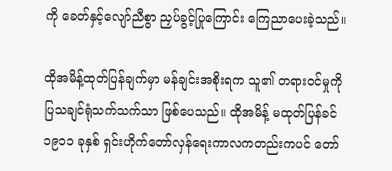ကို ခေတ်နှင့်လျော်ညီစွာ ညှပ်ခွင့်ပြုကြောင်း ကြေညာပေးခဲ့သည်။

ထိုအမိန့်ထုတ်ပြန်ချက်မှာ မန်ချင်းအစိုးရက သူ၏ တရားဝင်မှုကို ပြသချင်ရုံသက်သက်သာ ဖြစ်ပေသည်။ ထိုအမိန့် မထုတ်ပြန်ခင် ၁၉၁၁ ခုနှစ် ရှင်းဟိုက်တော်လှန်ရေးကာလကတည်းကပင် တော်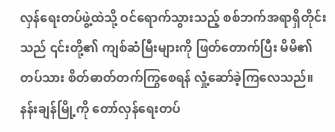လှန်ရေးတပ်ဖွဲ့ထဲသို့ ဝင်ရောက်သွားသည့် စစ်ဘက်အရာရှိတိုင်းသည် ၎င်းတို့၏ ကျစ်ဆံမြီးများကို ဖြတ်တောက်ပြီး မိမိ၏ တပ်သား စိတ်ဓာတ်တက်ကြွစေရန် လှုံ့ဆော်ခဲ့ကြလေသည်။ နန်းချန်မြို့ကို တော်လှန်ရေးတပ်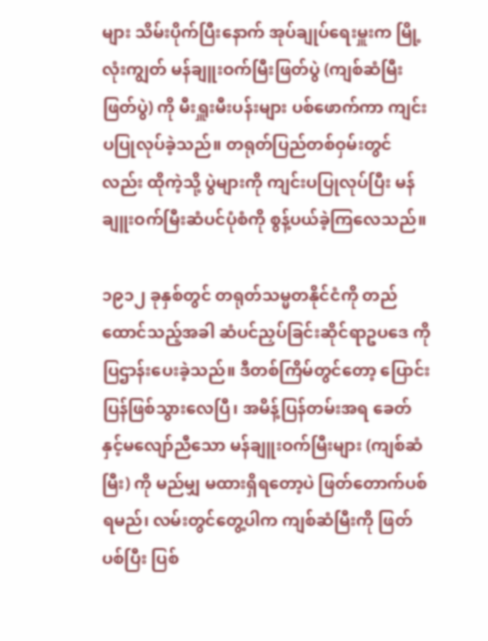များ သိမ်းပိုက်ပြီးနောက် အုပ်ချုပ်ရေးမှူးက မြို့လုံးကျွတ် မန်ချူးဝက်မြီးဖြတ်ပွဲ (ကျစ်ဆံမြီးဖြတ်ပွဲ) ကို မီးရှူးမီးပန်းများ ပစ်ဖောက်ကာ ကျင်းပပြုလုပ်ခဲ့သည်။ တရုတ်ပြည်တစ်ဝှမ်းတွင်လည်း ထိုကဲ့သို့ ပွဲများကို ကျင်းပပြုလုပ်ပြီး မန်ချူးဝက်မြီးဆံပင်ပုံစံကို စွန့်ပယ်ခဲ့ကြလေသည်။

၁၉၁၂ ခုနှစ်တွင် တရုတ်သမ္မတနိုင်ငံကို တည်ထောင်သည့်အခါ ဆံပင်ညှပ်ခြင်းဆိုင်ရာဥပဒေ ကို ပြဌာန်းပေးခဲ့သည်။ ဒီတစ်ကြိမ်တွင်တော့ ပြောင်းပြန်ဖြစ်သွားလေပြီ၊ အမိန့်ပြန်တမ်းအရ ခေတ်နှင့်မလျော်ညီသော မန်ချူးဝက်မြီးများ (ကျစ်ဆံမြီး) ကို မည်မျှ မထားရှိရတော့ပဲ ဖြတ်တောက်ပစ်ရမည်၊ လမ်းတွင်တွေ့ပါက ကျစ်ဆံမြီးကို ဖြတ်ပစ်ပြီး ပြစ်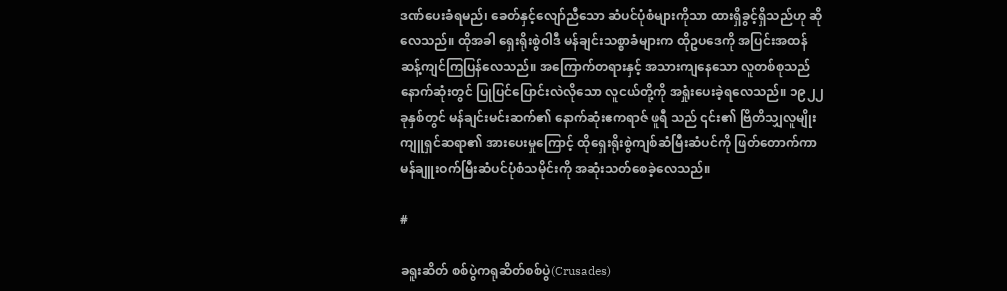ဒဏ်ပေးခံရမည်၊ ခေတ်နှင့်လျော်ညီသော ဆံပင်ပုံစံများကိုသာ ထားရှိခွင့်ရှိသည်ဟု ဆိုလေသည်။ ထိုအခါ ရှေးရိုးစွဲဝါဒီ မန်ချင်းသစ္စာခံများက ထိုဥပဒေကို အပြင်းအထန် ဆန့်ကျင်ကြပြန်လေသည်။ အကြောက်တရားနှင့် အသားကျနေသော လူတစ်စုသည် နောက်ဆုံးတွင် ပြုပြင်ပြောင်းလဲလိုသော လူငယ်တို့ကို အရှုံးပေးခဲ့ရလေသည်။ ၁၉၂၂ ခုနှစ်တွင် မန်ချင်းမင်းဆက်၏ နောက်ဆုံးဧကရာဇ် ဖူရီ သည် ၎င်း၏ ဗြိတိသျှလူမျိုး ကျူရှင်ဆရာ၏ အားပေးမှုကြောင့် ထိုရှေးရိုးစွဲကျစ်ဆံမြီးဆံပင်ကို ဖြတ်တောက်ကာ မန်ချူးဝက်မြီးဆံပင်ပုံစံသမိုင်းကို အဆုံးသတ်စေခဲ့လေသည်။

#

ခရူးဆိတ် စစ်ပွဲကရုဆိတ်စစ်ပွဲ(Crusades)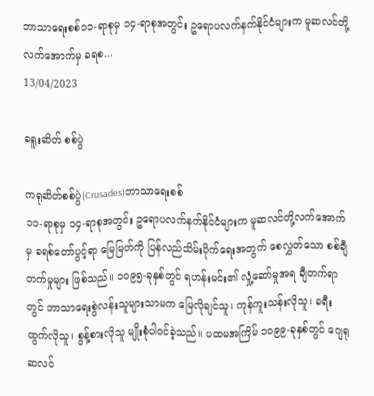ဘာသာရေးစစ်၁၁-ရာစုမှ ၁၄-ရာစုအတွင်း ဥရောပလက်နက်နိုင်ငံများက မူဆလင်တို့လက်အောက်မှ ခရစ...
13/04/2023

ခရူးဆိတ် စစ်ပွဲ

ကရုဆိတ်စစ်ပွဲ(Crusades)ဘာသာရေးစစ်
၁၁-ရာစုမှ ၁၄-ရာစုအတွင်း ဥရောပလက်နက်နိုင်ငံများက မူဆလင်တို့လက်အောက်မှ ခရစ်တော်ပွင့်ရာ မြေမြတ်ကို ပြန်လည်သိမ်းပိုက်ရေးအတွက် စေလွှတ်သော စစ်ချီတက်မှုများ ဖြစ်သည်။ ၁၀၉၅-ခုနှစ်တွင် ရဟန်းမင်း၏ လှုံ့ဆော်မှုအရ ချီတက်ရာတွင် ဘာသာရေးစွဲလန်းသူများသာမက မြေလိုချင်သူ၊ ကုန်ကူးသန်းလိုသူ၊ ခရီးထွက်လိုသူ၊ စွန့်စားလိုသူ မျိုးစုံပါဝင်ခဲ့သည်။ ပထမအကြိမ် ၁၀၉၉-ခုနှစ်တွင် ဂျေရုဆလင်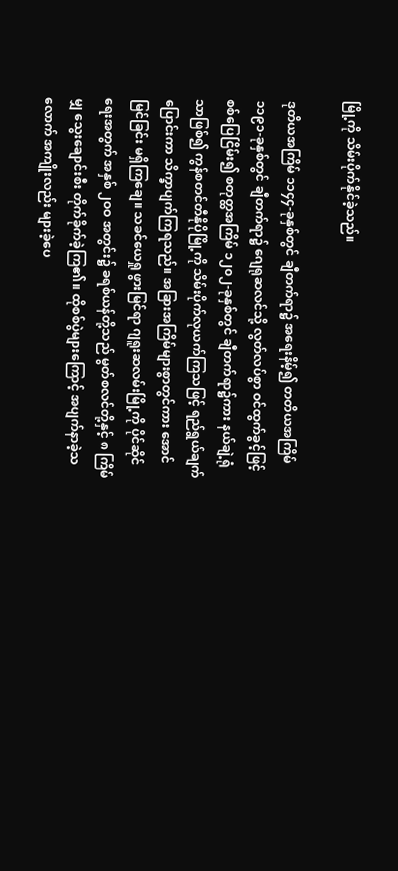မြို့ကို သိမ်းပိုက်နိုင်ခဲ့သည်။

ဒုတိယအကြိမ် ၁၁၄၄-ခုနှစ်တွင် ချီတက်ရာ၌ အရေးနိမ့်၍ တတိယအကြိမ် ၁၁၉၁-ခုနှစ်တွင် ချီတက်ရာ၌ ဂျေရုဆလင်သို့ လွတ်လပ်စွာ ဝင်ထွက်ခွင့်ဖြင့် စစ်ပြေငြိမ်း၍ စတုတ္ထအကြိမ် ၁၂၀၂-ခုနှစ်တွင် ချီတက်ရာ၌ကား နယ်ချဲ့ရုံသာဖြစ်၍ ကွန်စတင်တီနိုပိုမြို့ကို သိမ်းပိုက်လုယက်ကြသဖြင့် ရည်ရွယ်ချက်ပြောင်းကာ သိက္ခာပျက်ကြရသည်။ အခြားအကြိမ်များစွာတွင်ကား အောင်မြင်ခြင်း မရှိကြချေ။ သခင်ယေရှု ဖွားမြင်ရာ ဂျရူးဆလမ်းမြို့ကို ပိုင်ဆိုင်ရေးအတွက် အနှစ် ၂ဝဝ အတွင်း၌ ခရစ်ယန်တို့သည် မွတ်စလင်တို့နှင့် ၈ ကြိမ်မျှ သွေးချောင်းစီး တိုက်ခိုက်ခဲ့ကြ၏။ ထိုစစ်ပွဲများကြောင့် အပျက်နာခဲ့သလောက် အကျိုးလည်း များခဲ့ပေ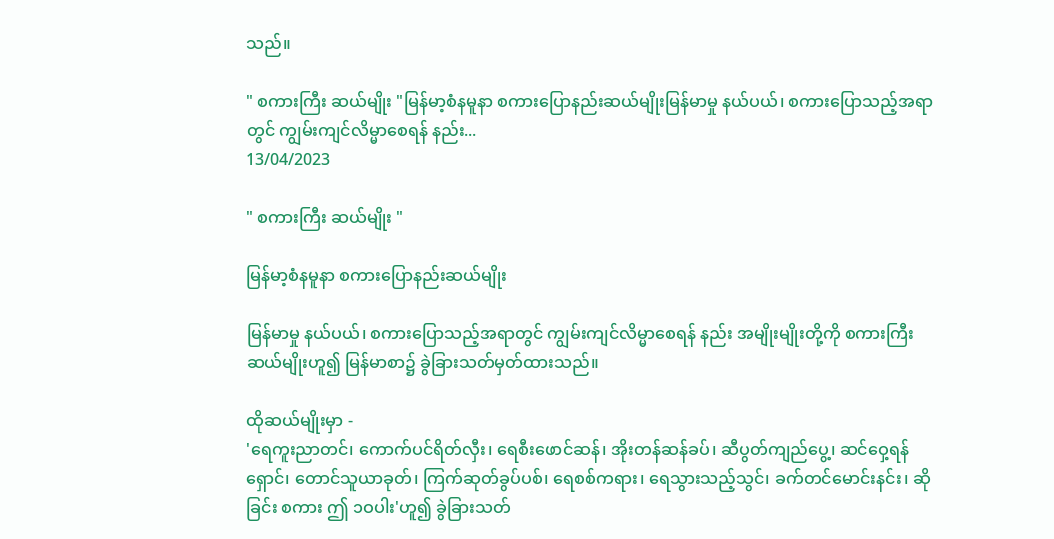သည်။

" စကားကြီး ဆယ်မျိုး "မြန်မာ့စံနမူနာ စကားပြောနည်းဆယ်မျိုးမြန်မာမှု နယ်ပယ်၊ စကားပြောသည့်အရာတွင် ကျွမ်းကျင်လိမ္မာစေရန် နည်း...
13/04/2023

" စကားကြီး ဆယ်မျိုး "

မြန်မာ့စံနမူနာ စကားပြောနည်းဆယ်မျိုး

မြန်မာမှု နယ်ပယ်၊ စကားပြောသည့်အရာတွင် ကျွမ်းကျင်လိမ္မာစေရန် နည်း အမျိုးမျိုးတို့ကို စကားကြီးဆယ်မျိုးဟူ၍ မြန်မာစာ၌ ခွဲခြားသတ်မှတ်ထားသည်။

ထိုဆယ်မျိုးမှာ -
'ရေကူးညာတင်၊ ကောက်ပင်ရိတ်လှီး၊ ရေစီးဖောင်ဆန်၊ အိုးတန်ဆန်ခပ်၊ ဆီပွတ်ကျည်ပွေ့၊ ဆင်ဝှေ့ရန်ရှောင်၊ တောင်သူယာခုတ်၊ ကြက်ဆုတ်ခွပ်ပစ်၊ ရေစစ်ကရား၊ ရေသွားသည့်သွင်၊ ခက်တင်မောင်းနင်း၊ ဆိုခြင်း စကား ဤ ၁ဝပါး'ဟူ၍ ခွဲခြားသတ်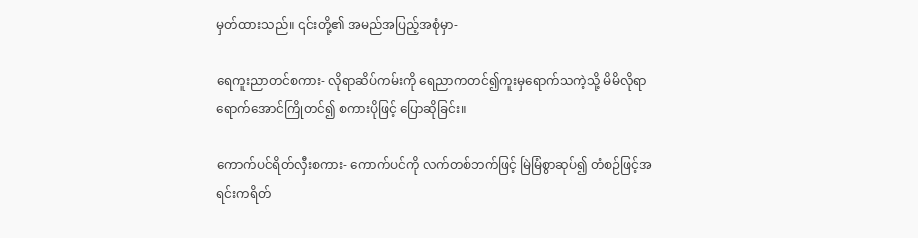မှတ်ထားသည်။ ၎င်းတို့၏ အမည်အပြည့်အစုံမှာ-

ရေကူးညာတင်စကား- လိုရာဆိပ်ကမ်းကို ရေညာကတင်၍ကူးမှရောက်သကဲ့သို့ မိမိလိုရာရောက်အောင်ကြိုတင်၍ စကားပိုဖြင့် ပြောဆိုခြင်း။

ကောက်ပင်ရိတ်လှီးစကား- ကောက်ပင်ကို လက်တစ်ဘက်ဖြင့် မြဲမြံစွာဆုပ်၍ တံစဉ်ဖြင့်အရင်းကရိတ်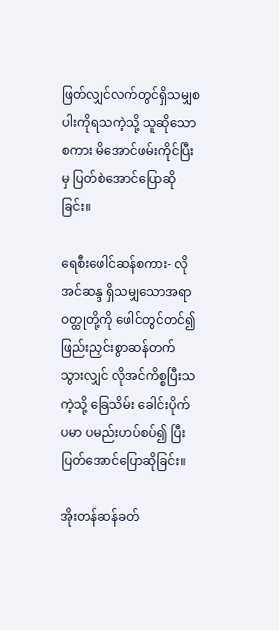ဖြတ်လျှင်လက်တွင်ရှိသမျှစပါးကိုရသကဲ့သို့ သူဆိုသောစကား မိအောင်ဖမ်းကိုင်ပြီးမှ ပြတ်စဲအောင်ပြောဆိုခြင်း။

ရေစီးဖေါင်ဆန်စကား- လိုအင်ဆန္ဒ ရှိသမျှသောအရာဝတ္ထုတို့ကို ဖေါင်တွင်တင်၍ ဖြည်းညှင်းစွာဆန်တက် သွားလျှင် လိုအင်ကိစ္စပြီးသကဲ့သို့ ခြေသိမ်း ခေါင်းပိုက် ပမာ ပမည်းဟပ်စပ်၍ ပြီးပြတ်အောင်ပြောဆိုခြင်း။

အိုးတန်ဆန်ခတ်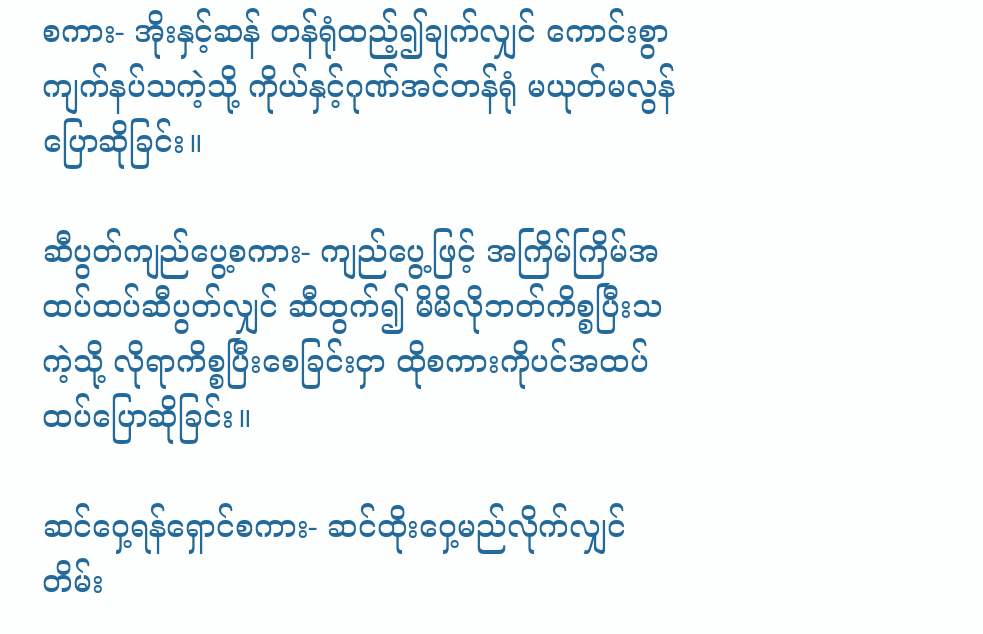စကား- အိုးနှင့်ဆန် တန်ရုံထည့်၍ချက်လျှင် ကောင်းစွာကျက်နပ်သကဲ့သို့ ကိုယ်နှင့်ဂုဏ်အင်တန်ရုံ မယုတ်မလွန်ပြောဆိုခြင်း။

ဆီပွတ်ကျည်ပွေ့စကား- ကျည်ပွေ့ဖြင့် အကြိမ်ကြိမ်အထပ်ထပ်ဆီပွတ်လျှင် ဆီထွက်၍ မိမိလိုဘတ်ကိစ္စပြီးသကဲ့သို့ လိုရာကိစ္စပြီးစေခြင်းငှာ ထိုစကားကိုပင်အထပ်ထပ်ပြောဆိုခြင်း။

ဆင်ဝှေ့ရန်ရှောင်စကား- ဆင်ထိုးဝှေ့မည်လိုက်လျှင် တိမ်း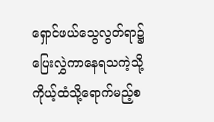ရှောင်ဖယ်သွေလွတ်ရာ၌ ပြေးလွှဲကာနေရသကဲ့သို့ကိုယ့်ထံသို့ရောက်မည့်စ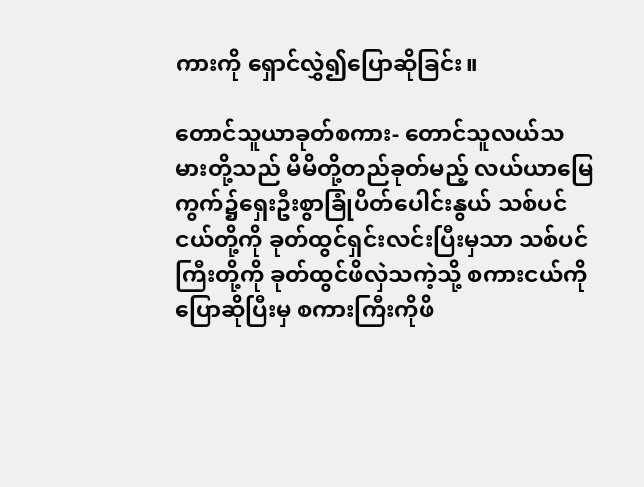ကားကို ရှောင်လွှဲ၍ပြောဆိုခြင်း။

တောင်သူယာခုတ်စကား- တောင်သူလယ်သမားတို့သည် မိမိတို့တည်ခုတ်မည့် လယ်ယာမြေကွက်၌ရှေးဦးစွာခြုံပိတ်ပေါင်းနွယ် သစ်ပင်ငယ်တို့ကို ခုတ်ထွင်ရှင်းလင်းပြီးမှသာ သစ်ပင်ကြီးတို့ကို ခုတ်ထွင်ဖိလှဲသကဲ့သို့ စကားငယ်ကိုပြောဆိုပြီးမှ စကားကြီးကိုဖိ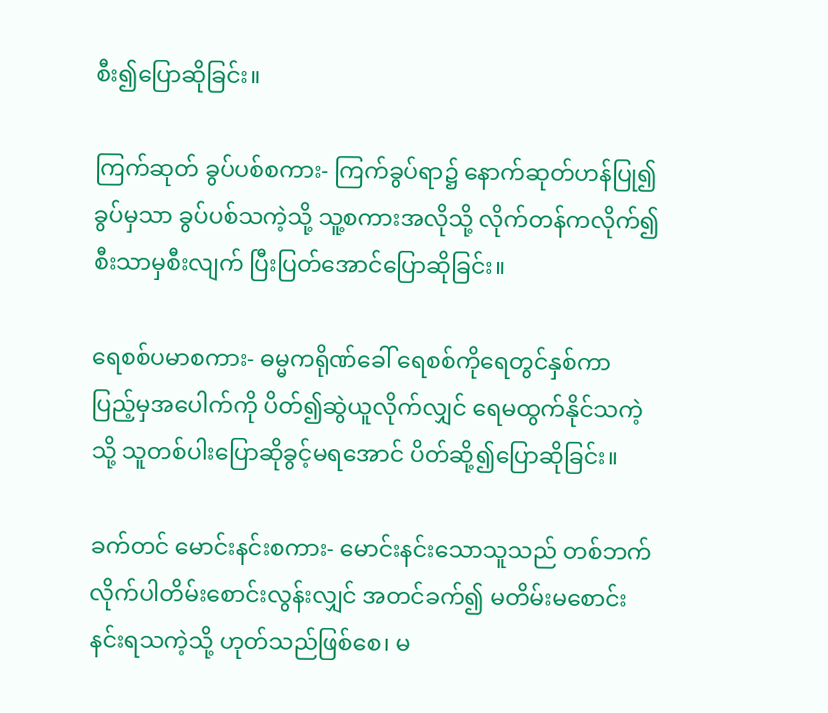စီး၍ပြောဆိုခြင်း။

ကြက်ဆုတ် ခွပ်ပစ်စကား- ကြက်ခွပ်ရာ၌ နောက်ဆုတ်ဟန်ပြု၍ခွပ်မှသာ ခွပ်ပစ်သကဲ့သို့ သူ့စကားအလိုသို့ လိုက်တန်ကလိုက်၍ စီးသာမှစီးလျက် ပြီးပြတ်အောင်ပြောဆိုခြင်း။

ရေစစ်ပမာစကား- ဓမ္မကရိုဏ်ခေါ် ရေစစ်ကိုရေတွင်နှစ်ကာ ပြည့်မှအပေါက်ကို ပိတ်၍ဆွဲယူလိုက်လျှင် ရေမထွက်နိုင်သကဲ့သို့ သူတစ်ပါးပြောဆိုခွင့်မရအောင် ပိတ်ဆို့၍ပြောဆိုခြင်း။

ခက်တင် မောင်းနင်းစကား- မောင်းနင်းသောသူသည် တစ်ဘက်လိုက်ပါတိမ်းစောင်းလွန်းလျှင် အတင်ခက်၍ မတိမ်းမစောင်းနင်းရသကဲ့သို့ ဟုတ်သည်ဖြစ်စေ၊ မ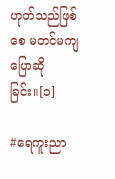ဟုတ်သည်ဖြစ်စေ မတင်မကျပြောဆိုခြင်း။[၁]

#ရေကူးညာ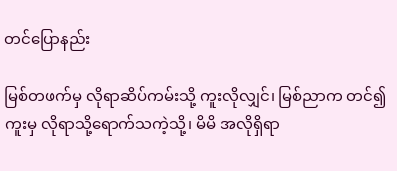တင်ပြောနည်း

မြစ်တဖက်မှ လိုရာဆိပ်ကမ်းသို့ ကူးလိုလျှင်၊ မြစ်ညာက တင်၍ ကူးမှ လိုရာသို့ရောက်သကဲ့သို့၊ မိမိ အလိုရှိရာ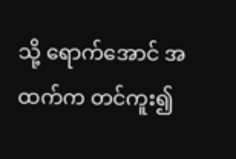သို့ ရောက်အောင် အထက်က တင်ကူး၍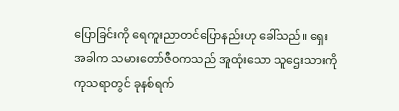ပြောခြင်းကို ရေကူးညာတင်ပြောနည်းဟု ခေါ်သည်။ ရှေးအခါက သမားတော်ဇီဝကသည် အူထုံးသော သူဌေးသားကို ကုသရာတွင် ခုနစ်ရက်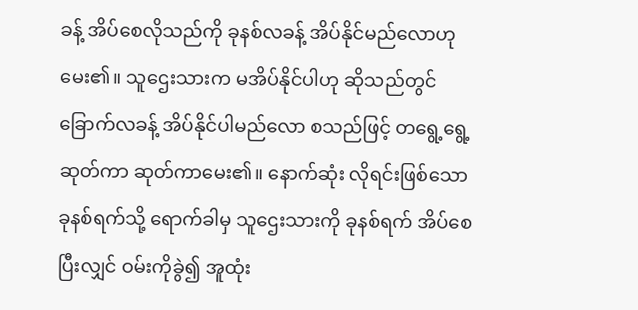ခန့် အိပ်စေလိုသည်ကို ခုနစ်လခန့် အိပ်နိုင်မည်လောဟု မေး၏။ သူဌေးသားက မအိပ်နိုင်ပါဟု ဆိုသည်တွင် ခြောက်လခန့် အိပ်နိုင်ပါမည်လော စသည်ဖြင့် တရွေ့ရွေ့ဆုတ်ကာ ဆုတ်ကာမေး၏။ နောက်ဆုံး လိုရင်းဖြစ်သော ခုနစ်ရက်သို့ ရောက်ခါမှ သူဌေးသားကို ခုနစ်ရက် အိပ်စေပြီးလျှင် ဝမ်းကိုခွဲ၍ အူထုံး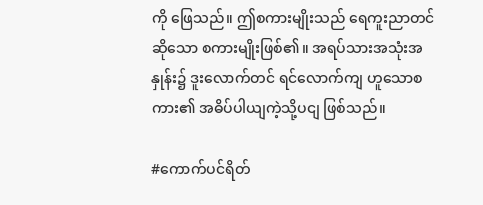ကို ဖြေသည်။ ဤစကားမျိုးသည် ရေကူးညာတင်ဆိုသော စကားမျိုးဖြစ်၏။ အရပ်သားအသုံးအနှုန်း၌ ဒူးလောက်တင် ရင်လောက်ကျ ဟူသောစကား၏ အဓိပ်ပါယျကဲ့သို့ပငျ ဖြစ်သည်။

#ကောက်ပင်ရိတ်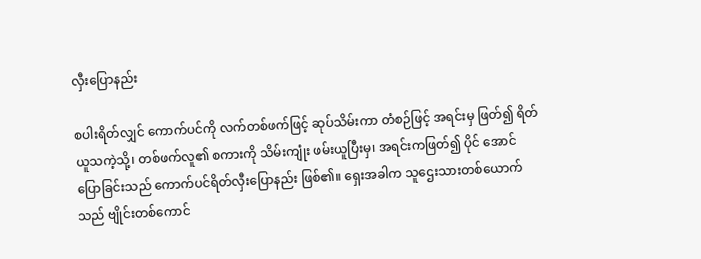လှီးပြောနည်း

စပါးရိတ်လျှင် ကောက်ပင်ကို လက်တစ်ဖက်ဖြင့် ဆုပ်သိမ်းကာ တံစဉ်ဖြင့် အရင်းမှ ဖြတ်၍ ရိတ်ယူသကဲ့သို့၊ တစ်ဖက်လူ၏ စကားကို သိမ်းကျုံး ဖမ်းယူပြီးမှ၊ အရင်းကဖြတ်၍ ပိုင် အောင် ပြောခြင်းသည် ကောက်ပင်ရိတ်လှီးပြောနည်း ဖြစ်၏။ ရှေးအခါက သူဌေးသားတစ်ယောက်သည် ဗျိုင်းတစ်ကောင်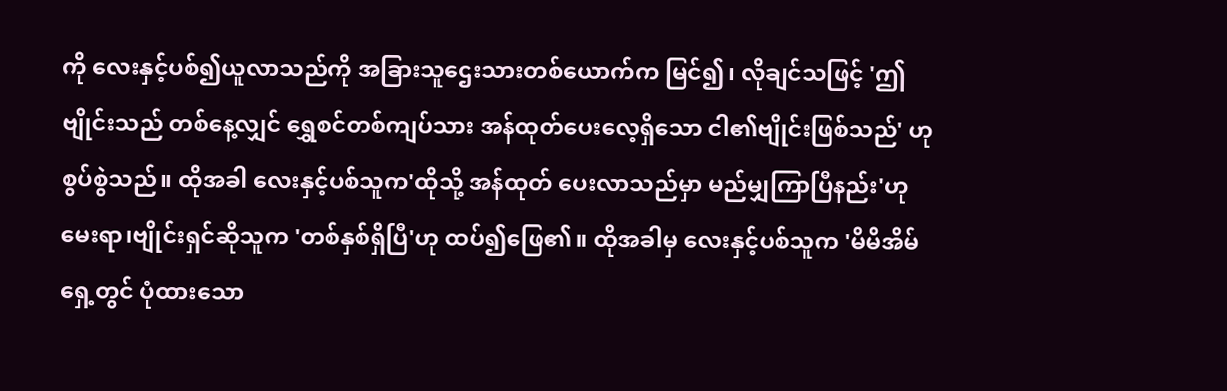ကို လေးနှင့်ပစ်၍ယူလာသည်ကို အခြားသူဌေးသားတစ်ယောက်က မြင်၍၊ လိုချင်သဖြင့် 'ဤဗျိုင်းသည် တစ်နေ့လျှင် ရွှေစင်တစ်ကျပ်သား အန်ထုတ်ပေးလေ့ရှိသော ငါ၏ဗျိုင်းဖြစ်သည်' ဟု စွပ်စွဲသည်။ ထိုအခါ လေးနှင့်ပစ်သူက'ထိုသို့ အန်ထုတ် ပေးလာသည်မှာ မည်မျှကြာပြီနည်း'ဟုမေးရာ၊ဗျိုင်းရှင်ဆိုသူက 'တစ်နှစ်ရှိပြီ'ဟု ထပ်၍ဖြေ၏။ ထိုအခါမှ လေးနှင့်ပစ်သူက 'မိမိအိမ်ရှေ့တွင် ပုံထားသော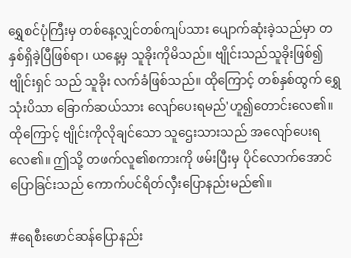ရွှေစင်ပုံကြီးမှ တစ်နေ့လျှင်တစ်ကျပ်သား ပျောက်ဆုံးခဲ့သည်မှာ တနှစ်ရှိခဲ့ပြီဖြစ်ရာ၊ ယနေ့မှ သူခိုးကိုမိသည်။ ဗျိုင်းသည်သူခိုးဖြစ်၍ ဗျိုင်းရှင် သည် သူခိုး လက်ခံဖြစ်သည်။ ထိုကြောင့် တစ်နှစ်ထွက် ရွှေသုံးပိသာ ခြောက်ဆယ်သား လျော်ပေးရမည်'ဟူ၍တောင်းလေ၏။ ထိုကြောင့် ဗျိုင်းကိုလိုချင်သော သူဌေးသားသည် အလျော်ပေးရလေ၏။ ဤသို့ တဖက်လူ၏စကားကို ဖမ်းပြီးမှ ပိုင်လောက်အောင် ပြောခြင်းသည် ကောက်ပင်ရိတ်လှီးပြောနည်းမည်၏။

#ရေစီးဖောင်ဆန်ပြောနည်း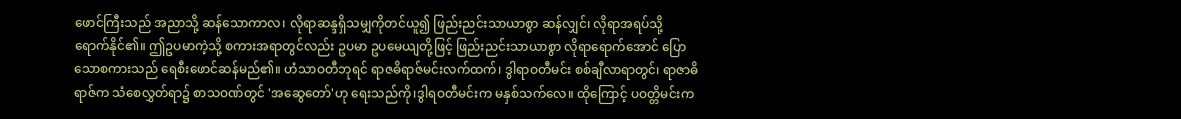ဖောင်ကြီးသည် အညာသို့ ဆန်သောကာလ၊ လိုရာဆန္ဒရှိသမျှကိုတင်ယူ၍ ဖြည်းညင်းသာယာစွာ ဆန်လျှင်၊ လိုရာအရပ်သို့ ရောက်နိုင်၏။ ဤဥပမာကဲ့သို့ စကားအရာတွင်လည်း ဥပမာ ဥပမေယျတို့ဖြင့် ဖြည်းညင်းသာယာစွာ လိုရာရောက်အောင် ပြောသောစကားသည် ရေစီးဖောင်ဆန်မည်၏။ ဟံသာဝတီဘုရင် ရာဇဓိရာဇ်မင်းလက်ထက်၊ ဒွါရာဝတီမင်း စစ်ချီလာရာတွင်၊ ရာဇာဓိရာဇ်က သံစေလွှတ်ရာ၌ စာသဝဏ်တွင် 'အဆွေတော်'ဟု ရေးသည်ကို၊ဒွါရဝတီမင်းက မနှစ်သက်လေ။ ထိုကြောင့် ပဝတ္တိမင်းက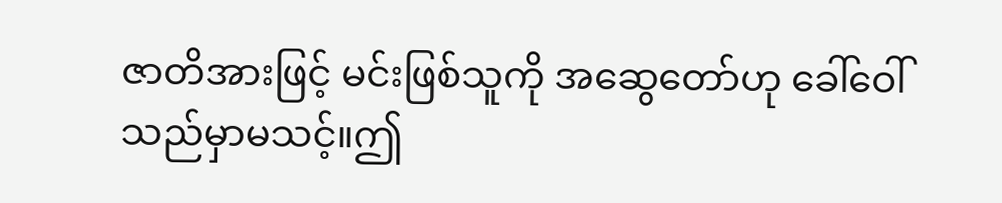ဇာတိအားဖြင့် မင်းဖြစ်သူကို အဆွေတော်ဟု ခေါ်ဝေါ်သည်မှာမသင့်။ဤ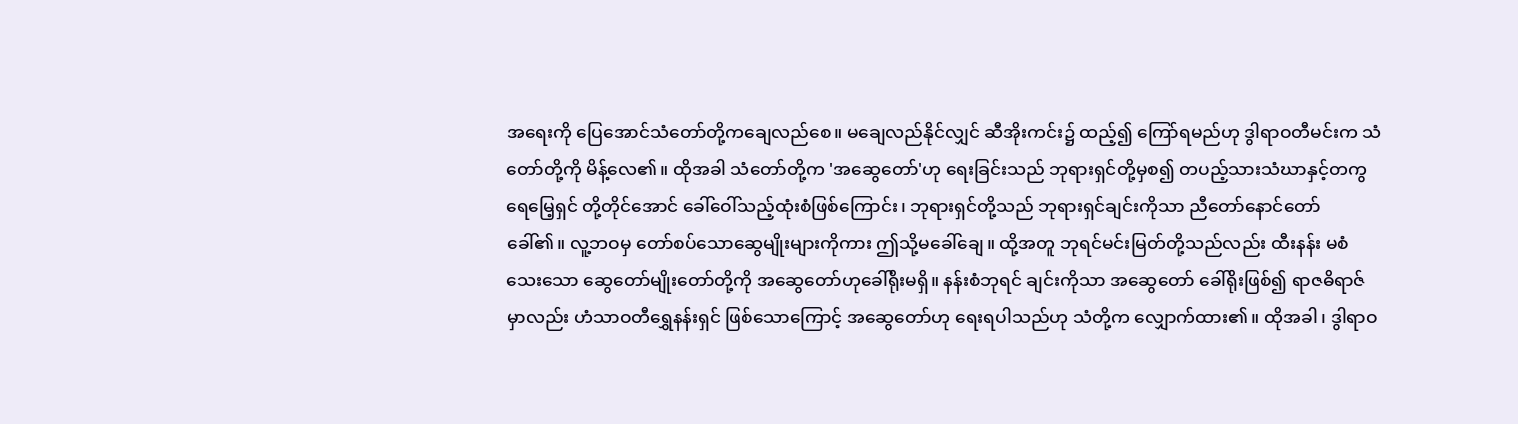အရေးကို ပြေအောင်သံတော်တို့ကချေလည်စေ။ မချေလည်နိုင်လျှင် ဆီအိုးကင်း၌ ထည့်၍ ကြော်ရမည်ဟု ဒွါရာဝတီမင်းက သံတော်တို့ကို မိန့်လေ၏။ ထိုအခါ သံတော်တို့က 'အဆွေတော်'ဟု ရေးခြင်းသည် ဘုရားရှင်တို့မှစ၍ တပည့်သားသံဃာနှင့်တကွရေမြေ့ရှင် တို့တိုင်အောင် ခေါ်ဝေါ်သည့်ထုံးစံဖြစ်ကြောင်း၊ ဘုရားရှင်တို့သည် ဘုရားရှင်ချင်းကိုသာ ညီတော်နောင်တော် ခေါ်၏။ လူ့ဘဝမှ တော်စပ်သောဆွေမျိုးများကိုကား ဤသို့မခေါ်ချေ။ ထို့အတူ ဘုရင်မင်းမြတ်တို့သည်လည်း ထီးနန်း မစံသေးသော ဆွေတော်မျိုးတော်တို့ကို အဆွေတော်ဟုခေါ်ရိုးမရှိ။ နန်းစံဘုရင် ချင်းကိုသာ အဆွေတော် ခေါ်ရိုးဖြစ်၍ ရာဇဓိရာဇ်မှာလည်း ဟံသာဝတီရွှေနန်းရှင် ဖြစ်သောကြောင့် အဆွေတော်ဟု ရေးရပါသည်ဟု သံတို့က လျှောက်ထား၏။ ထိုအခါ၊ ဒွါရာဝ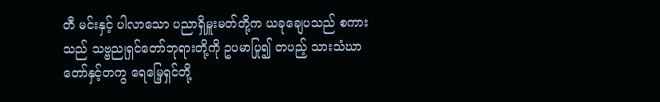တီ မင်းနှင့် ပါလာသော ပညာရှိမှူးမတ်တို့က ယခုချေပသည် စကားသည် သဗ္ဗညုရှင်တော်ဘုရားတို့ကို ဥပမာပြု၍ တပည့် သားသံဃာတော်နှင့်တကွ ရေမြေ့ရှင်တို့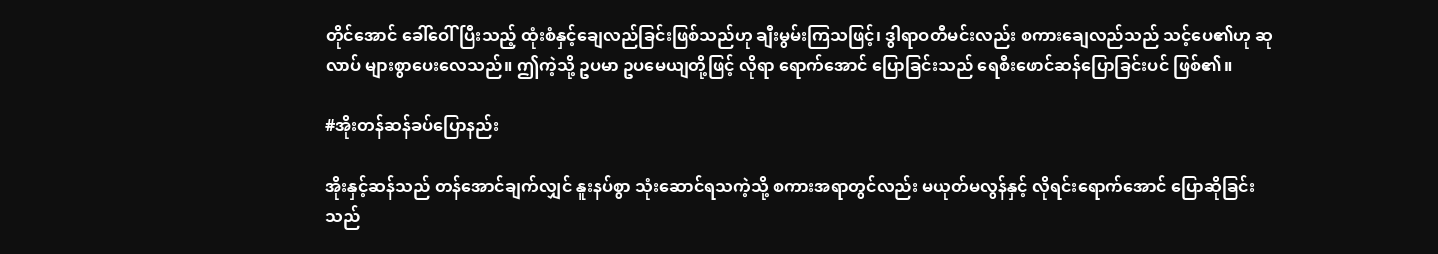တိုင်အောင် ခေါ်ဝေါ် ပြီးသည့် ထုံးစံနှင့်ချေလည်ခြင်းဖြစ်သည်ဟု ချီးမွမ်းကြသဖြင့်၊ ဒွါရာဝတီမင်းလည်း စကားချေလည်သည် သင့်ပေ၏ဟု ဆုလာပ် များစွာပေးလေသည်။ ဤကဲ့သို့ ဥပမာ ဥပမေယျတို့ဖြင့် လိုရာ ရောက်အောင် ပြောခြင်းသည် ရေစီးဖောင်ဆန်ပြောခြင်းပင် ဖြစ်၏။

#အိုးတန်ဆန်ခပ်ပြောနည်း

အိုးနှင့်ဆန်သည် တန်အောင်ချက်လျှင် နူးနပ်စွာ သုံးဆောင်ရသကဲ့သို့ စကားအရာတွင်လည်း မယုတ်မလွန်နှင့် လိုရင်းရောက်အောင် ပြောဆိုခြင်းသည်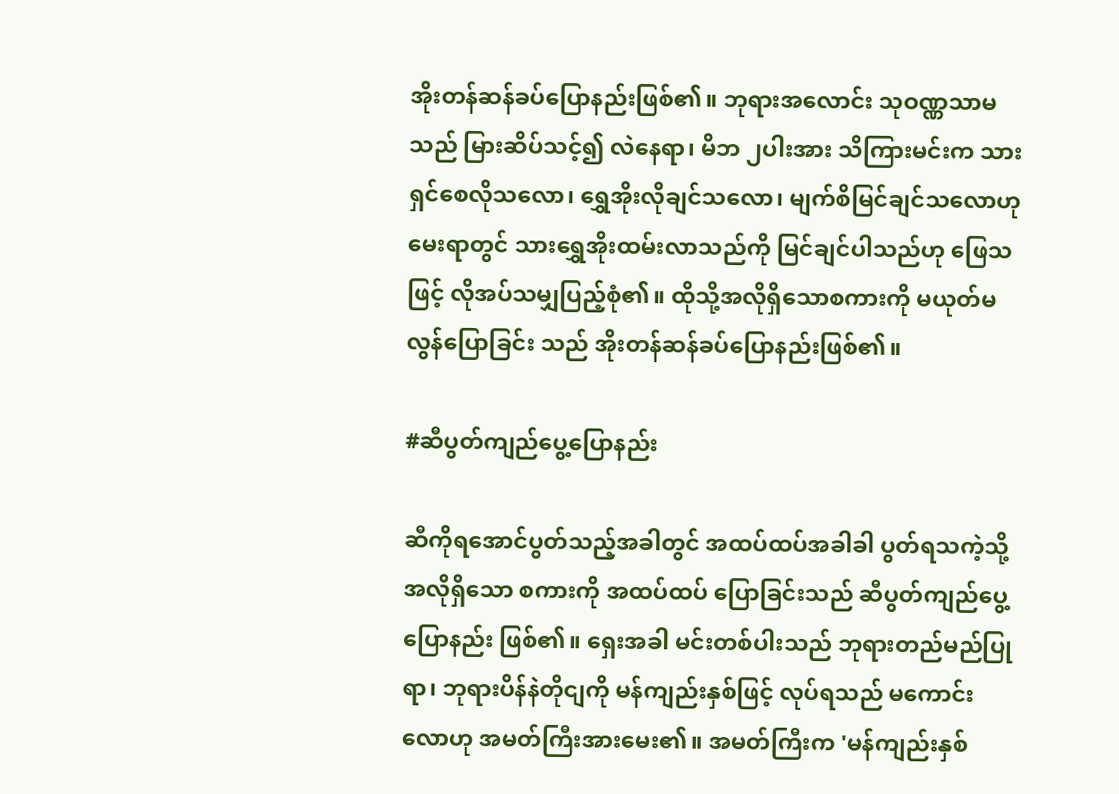အိုးတန်ဆန်ခပ်ပြောနည်းဖြစ်၏။ ဘုရားအလောင်း သုဝဏ္ဏသာမသည် မြားဆိပ်သင့်၍ လဲနေရာ၊ မိဘ ၂ပါးအား သိကြားမင်းက သားရှင်စေလိုသလော၊ ရွှေအိုးလိုချင်သလော၊ မျက်စိမြင်ချင်သလောဟု မေးရာတွင် သားရွှေအိုးထမ်းလာသည်ကို မြင်ချင်ပါသည်ဟု ဖြေသဖြင့် လိုအပ်သမျှပြည့်စုံ၏။ ထိုသို့အလိုရှိသောစကားကို မယုတ်မလွန်ပြောခြင်း သည် အိုးတန်ဆန်ခပ်ပြောနည်းဖြစ်၏။

#ဆီပွတ်ကျည်ပွေ့ပြောနည်း

ဆီကိုရအောင်ပွတ်သည့်အခါတွင် အထပ်ထပ်အခါခါ ပွတ်ရသကဲ့သို့ အလိုရှိသော စကားကို အထပ်ထပ် ပြောခြင်းသည် ဆီပွတ်ကျည်ပွေ့ပြောနည်း ဖြစ်၏။ ရှေးအခါ မင်းတစ်ပါးသည် ဘုရားတည်မည်ပြုရာ၊ ဘုရားပိန်နဲတိုငျကို မန်ကျည်းနှစ်ဖြင့် လုပ်ရသည် မကောင်းလောဟု အမတ်ကြီးအားမေး၏။ အမတ်ကြီးက 'မန်ကျည်းနှစ်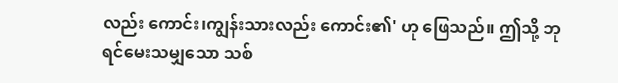လည်း ကောင်း၊ကျွန်းသားလည်း ကောင်း၏' ဟု ဖြေသည်။ ဤသို့ ဘုရင်မေးသမျှသော သစ်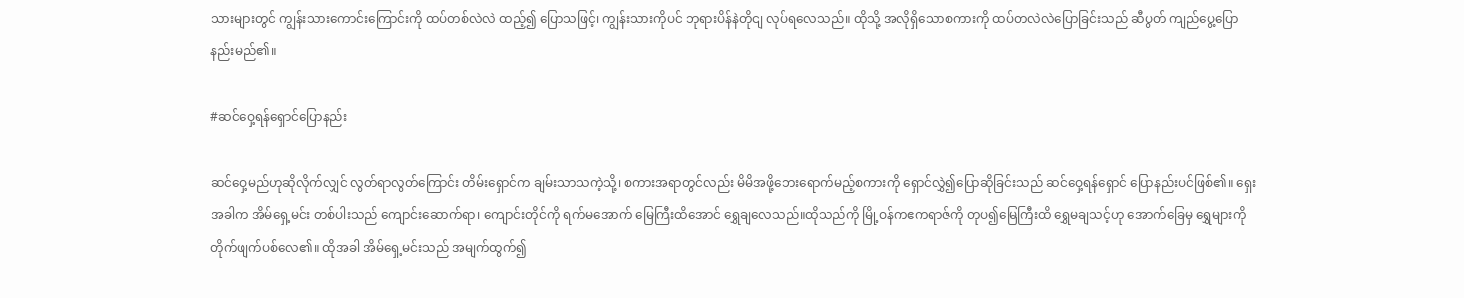သားများတွင် ကျွန်းသားကောင်းကြောင်းကို ထပ်တစ်လဲလဲ ထည့်၍ ပြောသဖြင့်၊ ကျွန်းသားကိုပင် ဘုရားပိန်နဲတိုငျ လုပ်ရလေသည်။ ထိုသို့ အလိုရှိသောစကားကို ထပ်တလဲလဲပြောခြင်းသည် ဆီပွတ် ကျည်ပွေ့ပြောနည်းမည်၏။

#ဆင်ဝှေ့ရန်ရှောင်ပြောနည်း

ဆင်ဝှေ့မည်ဟုဆိုလိုက်လျှင် လွတ်ရာလွတ်ကြောင်း တိမ်းရှောင်က ချမ်းသာသကဲ့သို့၊ စကားအရာတွင်လည်း မိမိအဖို့ဘေးရောက်မည့်စကားကို ရှောင်လွှဲ၍ပြောဆိုခြင်းသည် ဆင်ဝှေ့ရန်ရှောင် ပြောနည်းပင်ဖြစ်၏။ ရှေးအခါက အိမ်ရှေ့မင်း တစ်ပါးသည် ကျောင်းဆောက်ရာ၊ ကျောင်းတိုင်ကို ရက်မအောက် မြေကြီးထိအောင် ရွှေချလေသည်။ထိုသည်ကို မြို့ဝန်ကဧကရာဇ်ကို တုပ၍မြေကြီးထိ ရွှေမချသင့်ဟု အောက်ခြေမှ ရွှေများကို တိုက်ဖျက်ပစ်လေ၏။ ထိုအခါ အိမ်ရှေ့မင်းသည် အမျက်ထွက်၍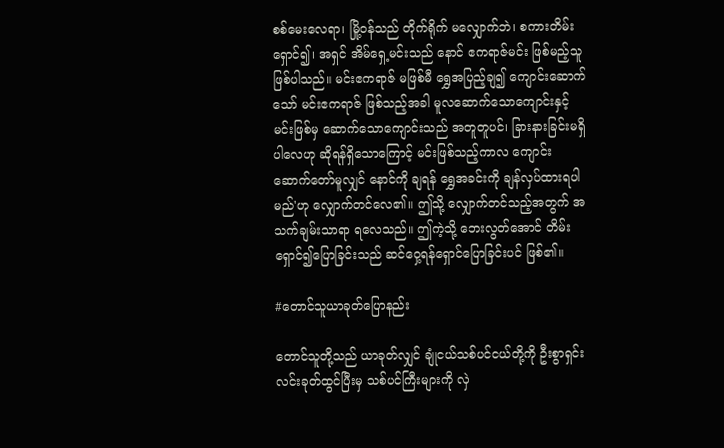စစ်မေးလေရာ၊ မြို့ဝန်သည် တိုက်ရိုက် မလျှောက်ဘဲ၊ စကားတိမ်းရှောင်၍၊ အရှင် အိမ်ရှေ့မင်းသည် နောင် ဧကရာဇ်မင်း ဖြစ်မည့်သူဖြစ်ပါသည်။ မင်းဧကရာဇ် မဖြစ်မီ ရွှေအပြည့်ချ၍ ကျောင်းဆောက်သော် မင်းဧကရာဇ် ဖြစ်သည့်အခါ မူလဆောက်သောကျောင်းနှင့် မင်းဖြစ်မှ ဆောက်သောကျောင်းသည် အတူတူပင်၊ ခြားနားခြင်းမရှိပါလေဟု ဆိုရန်ရှိသောကြောင့် မင်းဖြစ်သည့်ကာလ ကျောင်း ဆောက်တော်မူလျှင် နောင်ကို ချရန် ရွှေအခင်းကို ချန်လှပ်ထားရပါမည်'ဟု လျှောက်တင်လေ၏။ ဤသို့ လျှောက်တင်သည့်အတွက် အသက်ချမ်းသာရာ ရလေသည်။ ဤကဲ့သို့ ဘေးလွတ်အောင် တိမ်းရှောင်၍ပြောခြင်းသည် ဆင်ဝှေ့ရန်ရှောင်ပြောခြင်းပင် ဖြစ်၏။

#တောင်သူယာခုတ်ပြောနည်း

တောင်သူတို့သည် ယာခုတ်လျှင် ချုံငယ်သစ်ပင်ငယ်တို့ကို ဦးစွာရှင်းလင်းခုတ်ထွင်ပြီးမှ သစ်ပင်ကြီးများကို လှဲ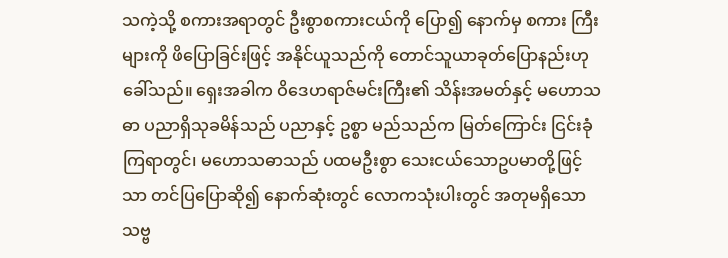သကဲ့သို့ စကားအရာတွင် ဦးစွာစကားငယ်ကို ပြော၍ နောက်မှ စကား ကြီးများကို ဖိပြောခြင်းဖြင့် အနိုင်ယူသည်ကို တောင်သူယာခုတ်ပြောနည်းဟု ခေါ်သည်။ ရှေးအခါက ဝိဒေဟရာဇ်မင်းကြီး၏ သိန်းအမတ်နှင့် မဟောသဓာ ပညာရှိသုခမိန်သည် ပညာနှင့် ဥစ္စာ မည်သည်က မြတ်ကြောင်း ငြင်းခုံကြရာတွင်၊ မဟောသဓာသည် ပထမဦးစွာ သေးငယ်သောဥပမာတို့ဖြင့်သာ တင်ပြပြောဆို၍ နောက်ဆုံးတွင် လောကသုံးပါးတွင် အတုမရှိသော သဗ္ဗ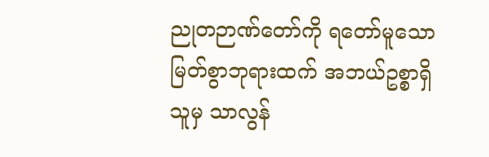ညုတဉာဏ်တော်ကို ရတော်မူသော မြတ်စွာဘုရားထက် အဘယ်ဥစ္စာရှိသူမှ သာလွန်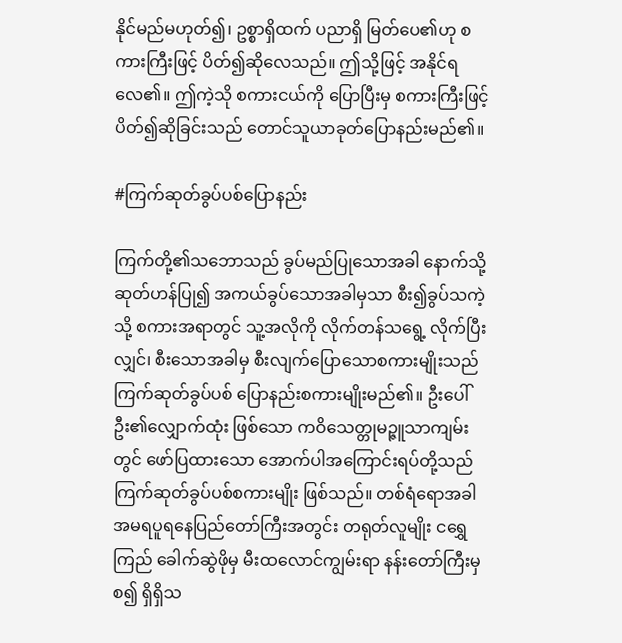နိုင်မည်မဟုတ်၍၊ ဥစ္စာရှိထက် ပညာရှိ မြတ်ပေ၏ဟု စကားကြီးဖြင့် ပိတ်၍ဆိုလေသည်။ ဤသို့ဖြင့် အနိုင်ရလေ၏။ ဤကဲ့သို စကားငယ်ကို ပြောပြီးမှ စကားကြီးဖြင့် ပိတ်၍ဆိုခြင်းသည် တောင်သူယာခုတ်ပြောနည်းမည်၏။

#ကြက်ဆုတ်ခွပ်ပစ်ပြောနည်း

ကြက်တို့၏သဘောသည် ခွပ်မည်ပြုသောအခါ နောက်သို့ ဆုတ်ဟန်ပြု၍ အကယ်ခွပ်သောအခါမှသာ စီး၍ခွပ်သကဲ့သို့ စကားအရာတွင် သူ့အလိုကို လိုက်တန်သရွေ့ လိုက်ပြီးလျှင်၊ စီးသောအခါမှ စီးလျက်ပြောသောစကားမျိုးသည် ကြက်ဆုတ်ခွပ်ပစ် ပြောနည်းစကားမျိုးမည်၏။ ဦးပေါ်ဦး၏လျှောက်ထုံး ဖြစ်သော ကဝိသေတ္တုမဉ္ဇူသာကျမ်းတွင် ဖော်ပြထားသော အောက်ပါအကြောင်းရပ်တို့သည် ကြက်ဆုတ်ခွပ်ပစ်စကားမျိုး ဖြစ်သည်။ တစ်ရံရောအခါ အမရပူရနေပြည်တော်ကြီးအတွင်း တရုတ်လူမျိုး ငရွှေကြည် ခေါက်ဆွဲဖိုမှ မီးထလောင်ကျွမ်းရာ နန်းတော်ကြီးမှစ၍ ရှိရှိသ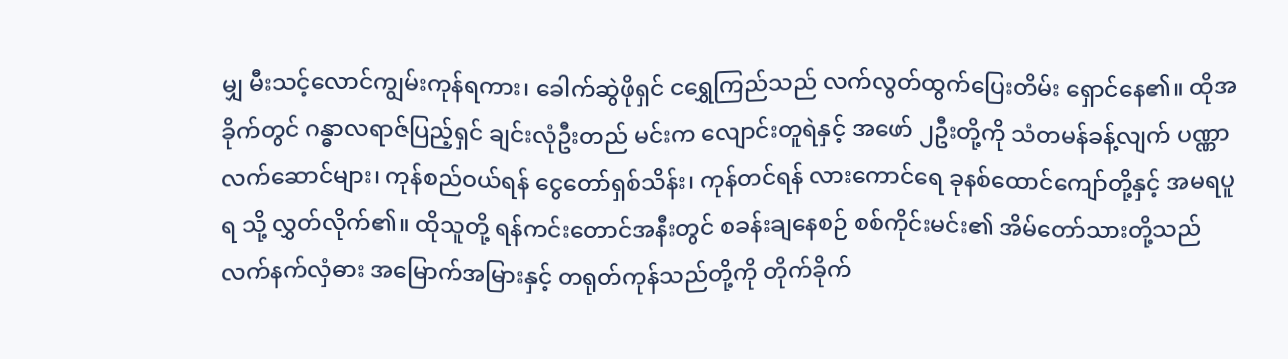မျှ မီးသင့်လောင်ကျွမ်းကုန်ရကား၊ ခေါက်ဆွဲဖိုရှင် ငရွှေကြည်သည် လက်လွတ်ထွက်ပြေးတိမ်း ရှောင်နေ၏။ ထိုအခိုက်တွင် ဂန္ဓာလရာဇ်ပြည့်ရှင် ချင်းလုံဦးတည် မင်းက လျောင်းတူရဲနှင့် အဖော် ၂ဦးတို့ကို သံတမန်ခန့်လျက် ပဏ္ဏာလက်ဆောင်များ၊ ကုန်စည်ဝယ်ရန် ငွေတော်ရှစ်သိန်း၊ ကုန်တင်ရန် လားကောင်ရေ ခုနစ်ထောင်ကျော်တို့နှင့် အမရပူရ သို့ လွှတ်လိုက်၏။ ထိုသူတို့ ရန်ကင်းတောင်အနီးတွင် စခန်းချနေစဉ် စစ်ကိုင်းမင်း၏ အိမ်တော်သားတို့သည် လက်နက်လှံဓား အမြောက်အမြားနှင့် တရုတ်ကုန်သည်တို့ကို တိုက်ခိုက်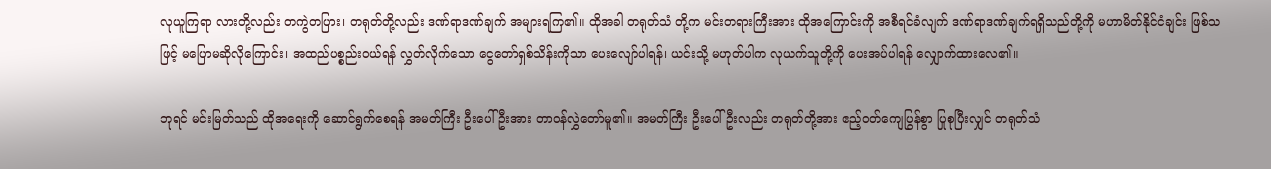လုယူကြရာ လားတို့လည်း တကွဲတပြား၊ တရုတ်တို့လည်း ဒဏ်ရာဒဏ်ချက် အများရကြ၏။ ထိုအခါ တရုတ်သံ တို့က မင်းတရားကြီးအား ထိုအကြောင်းကို အစီရင်ခံလျက် ဒဏ်ရာဒဏ်ချက်ရရှိသည်တို့ကို မဟာမိတ်နိုင်ငံချင်း ဖြစ်သဖြင့် မပြောမဆိုလိုကြောင်း၊ အထည်ပစ္စည်းဝယ်ရန် လွှတ်လိုက်သော ငွေတော်ရှစ်သိန်းကိုသာ ပေးလျော်ပါရန်၊ ယင်းသို့ မဟုတ်ပါက လုယက်သူတို့ကို ပေးအပ်ပါရန် လျှောက်ထားလေ၏။

ဘုရင် မင်းမြတ်သည် ထိုအရေးကို ဆောင်ရွက်စေရန် အမတ်ကြီး ဦးပေါ်ဦးအား တာဝန်လွှဲတော်မူ၏။ အမတ်ကြီး ဦးပေါ်ဦးလည်း တရုတ်တို့အား ဧည့်ဝတ်ကျေပြွန်စွာ ပြုစုပြီးလျှင် တရုတ်သံ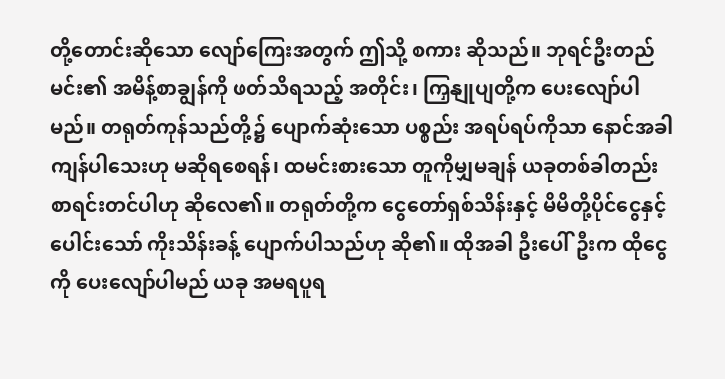တို့တောင်းဆိုသော လျော်ကြေးအတွက် ဤသို့ စကား ဆိုသည်။ ဘုရင်ဦးတည်မင်း၏ အမိန့်စာချွန်ကို ဖတ်သိရသည့် အတိုင်း၊ ကြှနျုပျတို့က ပေးလျော်ပါမည်။ တရုတ်ကုန်သည်တို့၌ ပျောက်ဆုံးသော ပစ္စည်း အရပ်ရပ်ကိုသာ နောင်အခါ ကျန်ပါသေးဟု မဆိုရစေရန်၊ ထမင်းစားသော တူကိုမျှမချန် ယခုတစ်ခါတည်း စာရင်းတင်ပါဟု ဆိုလေ၏။ တရုတ်တို့က ငွေတော်ရှစ်သိန်းနှင့် မိမိတို့ပိုင်ငွေနှင့် ပေါင်းသော် ကိုးသိန်းခန့် ပျောက်ပါသည်ဟု ဆို၏။ ထိုအခါ ဦးပေါ်ဦးက ထိုငွေကို ပေးလျော်ပါမည် ယခု အမရပူရ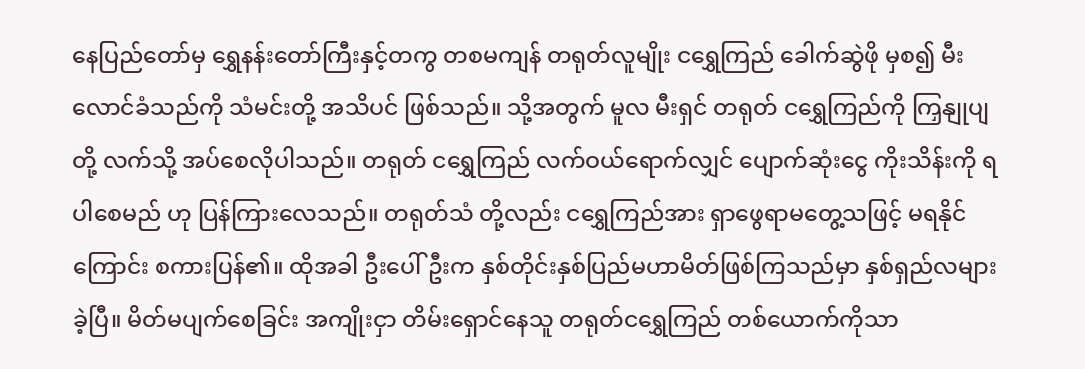နေပြည်တော်မှ ရွှေနန်းတော်ကြီးနှင့်တကွ တစမကျန် တရုတ်လူမျိုး ငရွှေကြည် ခေါက်ဆွဲဖို မှစ၍ မီးလောင်ခံသည်ကို သံမင်းတို့ အသိပင် ဖြစ်သည်။ သို့အတွက် မူလ မီးရှင် တရုတ် ငရွှေကြည်ကို ကြှနျုပျတို့ လက်သို့ အပ်စေလိုပါသည်။ တရုတ် ငရွှေကြည် လက်ဝယ်ရောက်လျှင် ပျောက်ဆုံးငွေ ကိုးသိန်းကို ရပါစေမည် ဟု ပြန်ကြားလေသည်။ တရုတ်သံ တို့လည်း ငရွှေကြည်အား ရှာဖွေရာမတွေ့သဖြင့် မရနိုင်ကြောင်း စကားပြန်၏။ ထိုအခါ ဦးပေါ်ဦးက နှစ်တိုင်းနှစ်ပြည်မဟာမိတ်ဖြစ်ကြသည်မှာ နှစ်ရှည်လများခဲ့ပြီ။ မိတ်မပျက်စေခြင်း အကျိုးငှာ တိမ်းရှောင်နေသူ တရုတ်ငရွှေကြည် တစ်ယောက်ကိုသာ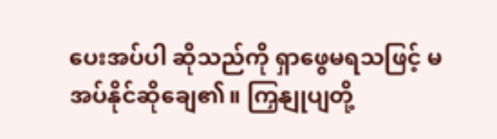ပေးအပ်ပါ ဆိုသည်ကို ရှာဖွေမရသဖြင့် မအပ်နိုင်ဆိုချေ၏။ ကြှနျုပျတို့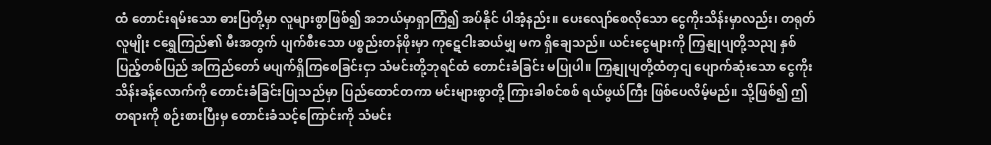ထံ တောင်းရမ်းသော ဓားပြတို့မှာ လူများစွာဖြစ်၍ အဘယ်မှာရှာကြံ၍ အပ်နိုင် ပါအံ့နည်း။ ပေးလျော်စေလိုသော ငွေကိုးသိန်းမှာလည်း၊ တရုတ်လူမျိုး ငရွှေကြည်၏ မီးအတွက် ပျက်စီးသော ပစ္စည်းတန်ဖိုးမှာ ကုဋေငါးဆယ်မျှ မက ရှိချေသည်။ ယင်းငွေများကို ကြှနျုပျတို့သညျ နှစ်ပြည့်တစ်ပြည် အကြည်တော် မပျက်ရှိကြစေခြင်းငှာ သံမင်းတို့ဘုရင်ထံ တောင်းခံခြင်း မပြုပါ။ ကြှနျုပျတို့ထံတှငျ ပျောက်ဆုံးသော ငွေကိုးသိန်းခန့်လောက်ကို တောင်းခံခြင်းပြုသည်မှာ ပြည်ထောင်တကာ မင်းများစွာတို့ ကြားခါစင်စစ် ရယ်ဖွယ်ကြီး ဖြစ်ပေလိမ့်မည်။ သို့ဖြစ်၍ ဤတရားကို စဉ်းစားပြီးမှ တောင်းခံသင့်ကြောင်းကို သံမင်း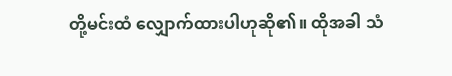တို့မင်းထံ လျှောက်ထားပါဟုဆို၏။ ထိုအခါ သံ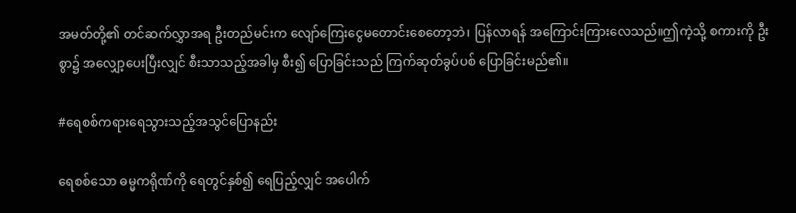အမတ်တို့၏ တင်ဆက်လွှာအရ ဦးတည်မင်းက လျော်ကြေးငွေမတောင်းစေတော့ဘဲ၊ ပြန်လာရန် အကြောင်းကြားလေသည်။ဤကဲ့သို့ စကားကို ဦးစွာ၌ အလျှော့ပေးပြီးလျှင် စီးသာသည့်အခါမှ စီး၍ ပြောခြင်းသည် ကြက်ဆုတ်ခွပ်ပစ် ပြောခြင်းမည်၏။

#ရေစစ်ကရားရေသွားသည့်အသွင်ပြောနည်း

ရေစစ်သော ဓမ္မကရိုဏ်ကို ရေတွင်နှစ်၍ ရေပြည့်လျှင် အပေါက်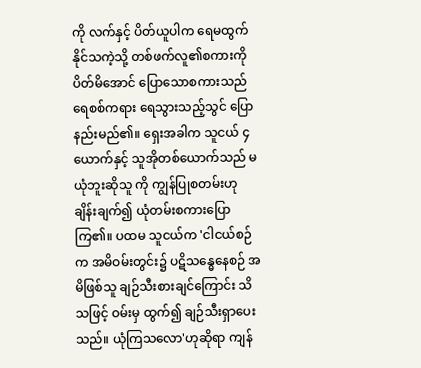ကို လက်နှင့် ပိတ်ယူပါက ရေမထွက်နိုင်သကဲ့သို့ တစ်ဖက်လူ၏စကားကို ပိတ်မိအောင် ပြောသောစကားသည် ရေစစ်ကရား ရေသွားသည့်သွင် ပြောနည်းမည်၏။ ရှေးအခါက သူငယ် ၄ ယောက်နှင့် သူအိုတစ်ယောက်သည် မယုံဘူးဆိုသူ ကို ကျွန်ပြုစတမ်းဟု ချိန်းချက်၍ ယုံတမ်းစကားပြောကြ၏။ ပထမ သူငယ်က 'ငါငယ်စဉ်က အမိဝမ်းတွင်း၌ ပဋိသန္ဓေနေစဉ် အမိဖြစ်သူ ချဉ်သီးစားချင်ကြောင်း သိသဖြင့် ဝမ်းမှ ထွက်၍ ချဉ်သီးရှာပေးသည်။ ယုံကြသလော'ဟုဆိုရာ ကျန်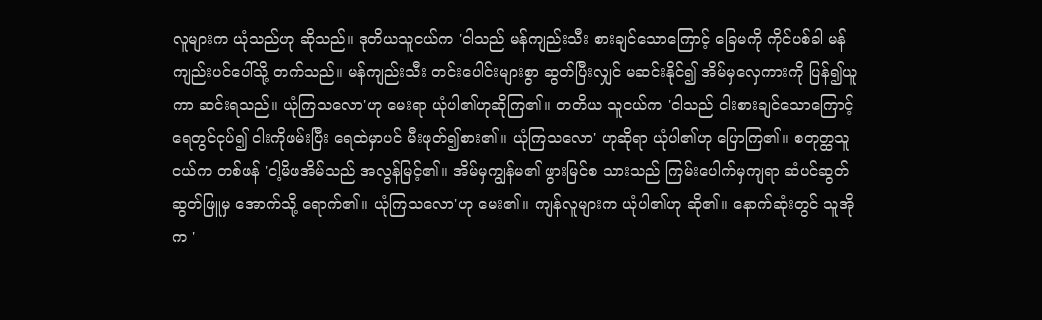လူများက ယုံသည်ဟု ဆိုသည်။ ဒုတိယသူငယ်က 'ငါသည် မန်ကျည်းသီး စားချင်သောကြောင့် ခြေမကို ကိုင်ပစ်ခါ မန်ကျည်းပင်ပေါ်သို့ တက်သည်။ မန်ကျည်းသီး တင်းပေါင်းများစွာ ဆွတ်ပြီးလျှင် မဆင်းနိုင်၍ အိမ်မှလှေကားကို ပြန်၍ယူကာ ဆင်းရသည်။ ယုံကြသလော'ဟု မေးရာ ယုံပါ၏ဟုဆိုကြ၏။ တတိယ သူငယ်က 'ငါသည် ငါးစားချင်သောကြောင့် ရေတွင်ငုပ်၍ ငါးကိုဖမ်းပြီး ရေထဲမှာပင် မီးဖုတ်၍စား၏။ ယုံကြသလော' ဟုဆိုရာ ယုံပါ၏ဟု ပြောကြ၏။ စတုတ္ထသူငယ်က တစ်ဖန် 'ငါ့မိဖအိမ်သည် အလွန်မြင့်၏။ အိမ်မှကျွန်မ၏ ဖွားမြင်စ သားသည် ကြမ်းပေါက်မှကျရာ ဆံပင်ဆွတ်ဆွတ်ဖြူမှ အောက်သို့ ရောက်၏။ ယုံကြသလော'ဟု မေး၏။ ကျန်လူများက ယုံပါ၏ဟု ဆို၏။ နောက်ဆုံးတွင် သူအိုက '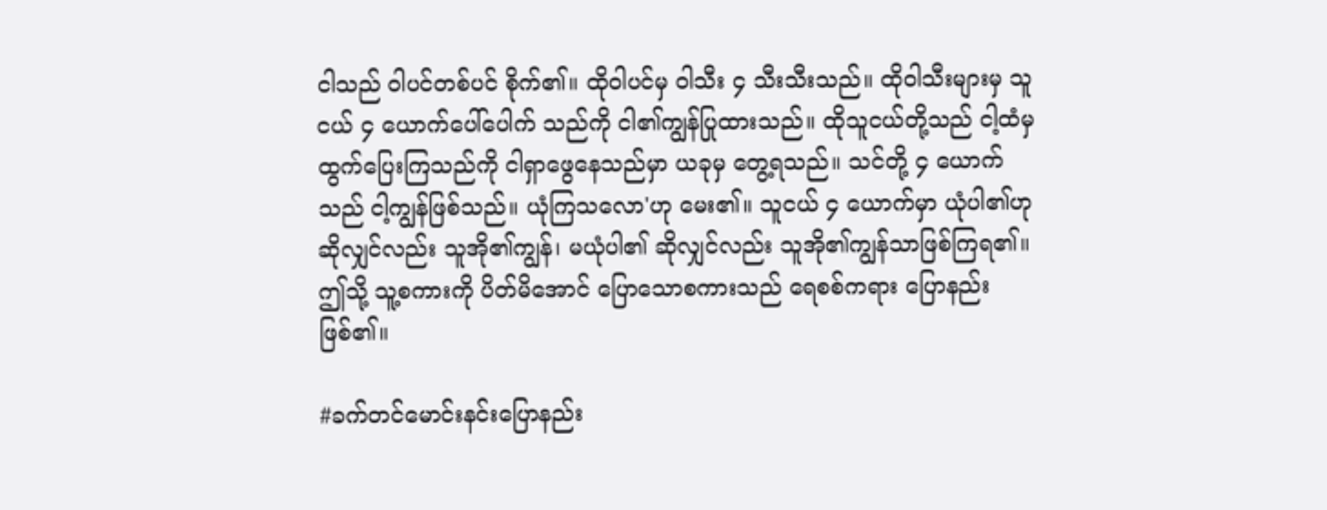ငါသည် ဝါပင်တစ်ပင် စိုက်၏။ ထိုဝါပင်မှ ဝါသီး ၄ သီးသီးသည်။ ထိုဝါသီးများမှ သူငယ် ၄ ယောက်ပေါ်ပေါက် သည်ကို ငါ၏ကျွန်ပြုထားသည်။ ထိုသူငယ်တို့သည် ငါ့ထံမှ ထွက်ပြေးကြသည်ကို ငါရှာဖွေနေသည်မှာ ယခုမှ တွေ့ရသည်။ သင်တို့ ၄ ယောက်သည် ငါ့ကျွန်ဖြစ်သည်။ ယုံကြသလော'ဟု မေး၏။ သူငယ် ၄ ယောက်မှာ ယုံပါ၏ဟု ဆိုလျှင်လည်း သူအို၏ကျွန်၊ မယုံပါ၏ ဆိုလျှင်လည်း သူအို၏ကျွန်သာဖြစ်ကြရ၏။ ဤသို့ သူ့စကားကို ပိတ်မိအောင် ပြောသောစကားသည် ရေစစ်ကရား ပြောနည်းဖြစ်၏။

#ခက်တင်မောင်းနင်းပြောနည်း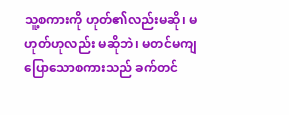သူ့စကားကို ဟုတ်၏လည်းမဆို၊ မဟုတ်ဟုလည်း မဆိုဘဲ၊ မတင်မကျ ပြောသောစကားသည် ခက်တင်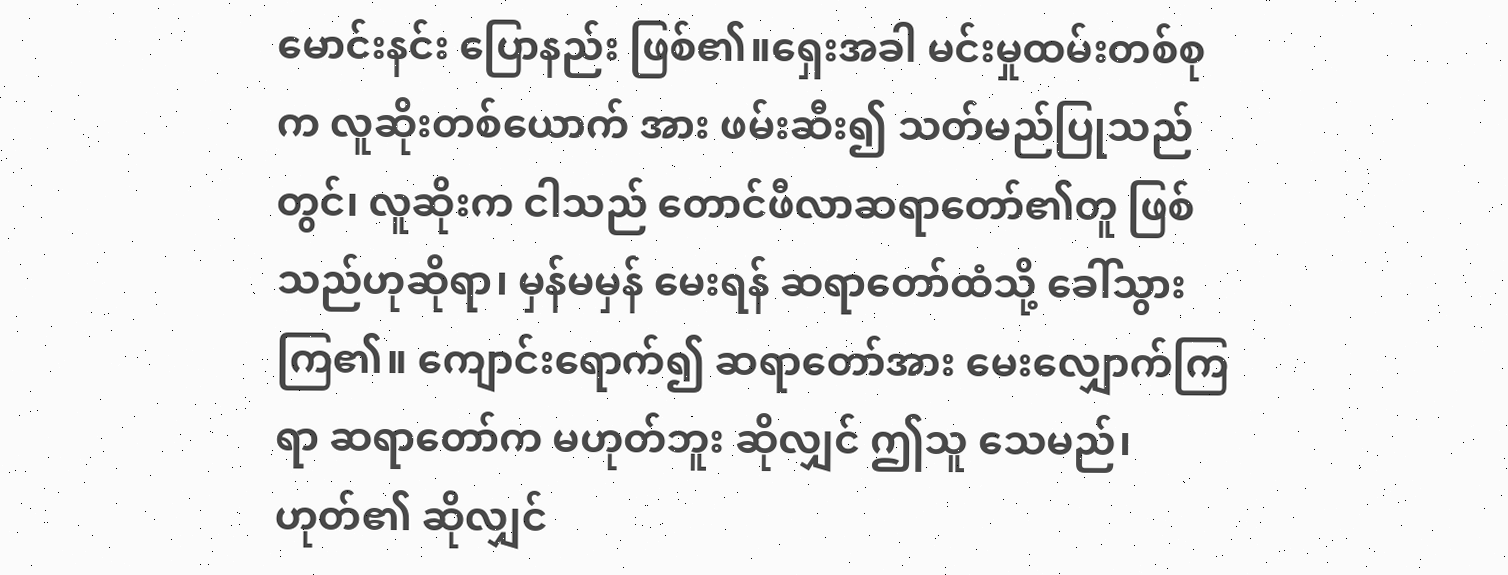မောင်းနင်း ပြောနည်း ဖြစ်၏။ရှေးအခါ မင်းမှုထမ်းတစ်စုက လူဆိုးတစ်ယောက် အား ဖမ်းဆီး၍ သတ်မည်ပြုသည်တွင်၊ လူဆိုးက ငါသည် တောင်ဖီလာဆရာတော်၏တူ ဖြစ်သည်ဟုဆိုရာ၊ မှန်မမှန် မေးရန် ဆရာတော်ထံသို့ ခေါ်သွားကြ၏။ ကျောင်းရောက်၍ ဆရာတော်အား မေးလျှောက်ကြရာ ဆရာတော်က မဟုတ်ဘူး ဆိုလျှင် ဤသူ သေမည်၊ ဟုတ်၏ ဆိုလျှင်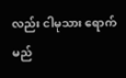လည်း ငါမုသား ရောက်မည်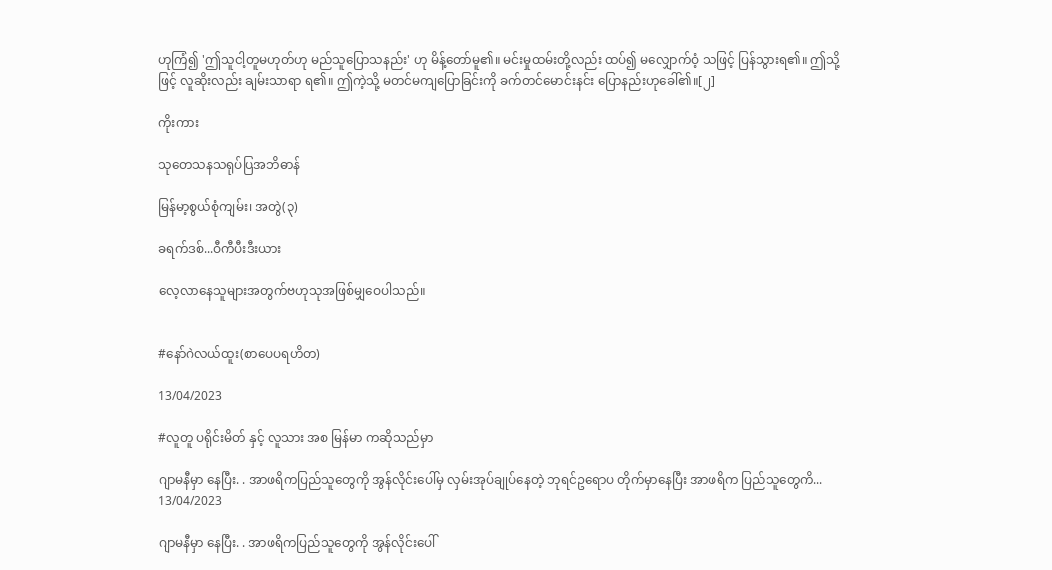ဟုကြံ၍ 'ဤသူငါ့တူမဟုတ်ဟု မည်သူပြောသနည်း' ဟု မိန့်တော်မူ၏။ မင်းမှုထမ်းတို့လည်း ထပ်၍ မလျှောက်ဝံ့ သဖြင့် ပြန်သွားရ၏။ ဤသို့ဖြင့် လူဆိုးလည်း ချမ်းသာရာ ရ၏။ ဤကဲ့သို့ မတင်မကျပြောခြင်းကို ခက်တင်မောင်းနင်း ပြောနည်းဟုခေါ်၏။[၂]

ကိုးကား

သုတေသနသရုပ်ပြအဘိဓာန်

မြန်မာ့စွယ်စုံကျမ်း၊ အတွဲ(၃)

ခရက်ဒစ်...ဝီကီပီးဒီးယား

လေ့လာနေသူများအတွက်ဗဟုသုအဖြစ်မျှဝေပါသည်။


#နော်ဂဲလယ်ထူး(စာပေပရဟိတ)

13/04/2023

#လူတူ ပရိုင်းမိတ် နှင့် လူသား အစ မြန်မာ ကဆိုသည်မှာ

ဂျာမနီမှာ နေပြီး. . အာဖရိကပြည်သူတွေကို အွန်လိုင်းပေါ်မှ လှမ်းအုပ်ချုပ်နေတဲ့ ဘုရင်ဥရောပ တိုက်မှာနေပြီး အာဖရိက ပြည်သူတွေကိ...
13/04/2023

ဂျာမနီမှာ နေပြီး. . အာဖရိကပြည်သူတွေကို အွန်လိုင်းပေါ်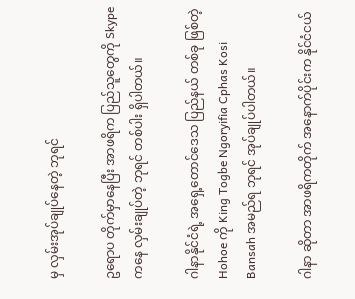မှ လှမ်းအုပ်ချုပ်နေတဲ့ ဘုရင်

ဥရောပ တိုက်မှာနေပြီး အာဖရိက ပြည်သူတွေကို Skype ကနေ လှမ်းချုပ်တဲ့ ဘုရင် တစ်ပါး ရှိပါတယ်။

ဂါနာနိုင်ငံရဲ့ အရှေ့တောင်ဒေသ ပြည်နယ် တစ်ခု ဖြစ်တဲ့ Hohoe ကို King Togbe Ngoryifia Cphas Kosi Bansah အမည်ရ ဘုရင် အုပ်ချုပ်ပါတယ်။

ဂါနာ ဆိုတာ အာဖရိကတိုက် အနောက်ပိုင်းက နိုင်ငံငယ်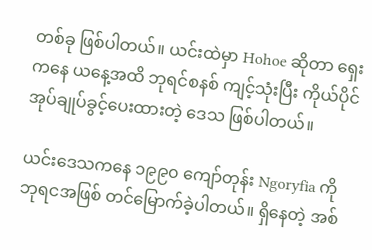တစ်ခု ဖြစ်ပါတယ်။ ယင်းထဲမှာ Hohoe ဆိုတာ ရှေးကနေ ယနေ့အထိ ဘုရင်စနစ် ကျင့်သုံးပြီး ကိုယ်ပိုင် အုပ်ချုပ်ခွင့်ပေးထားတဲ့ ဒေသ ဖြစ်ပါတယ်။

ယင်းဒေသကနေ ၁၉၉၀ ကျော်တုန်း Ngoryfia ကို ဘုရငအဖြစ် တင်မြောက်ခဲ့ပါတယ်။ ရှိနေတဲ့ အစ်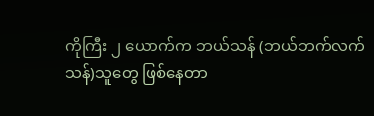ကိုကြီး ၂ ယောက်က ဘယ်သန် (ဘယ်ဘက်လက်သန်)သူတွေ ဖြစ်နေတာ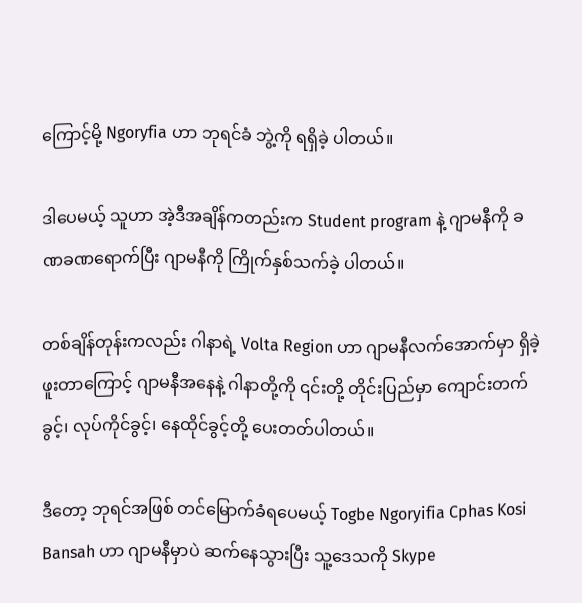ကြောင့်မို့ Ngoryfia ဟာ ဘုရင်ခံ ဘွဲ့ကို ရရှိခဲ့ ပါတယ်။

ဒါပေမယ့် သူဟာ အဲ့ဒီအချိန်ကတည်းက Student program နဲ့ ဂျာမနီကို ခဏခဏရောက်ပြီး ဂျာမနီကို ကြိုက်နှစ်သက်ခဲ့ ပါတယ်။

တစ်ချိန်တုန်းကလည်း ဂါနာရဲ့ Volta Region ဟာ ဂျာမနီလက်အောက်မှာ ရှိခဲ့ ဖူးတာကြောင့် ဂျာမနီအနေနဲ့ ဂါနာတို့ကို ၎င်းတို့ တိုင်းပြည်မှာ ကျောင်းတက်ခွင့်၊ လုပ်ကိုင်ခွင့်၊ နေထိုင်ခွင့်တို့ ပေးတတ်ပါတယ်။

ဒီတော့ ဘုရင်အဖြစ် တင်မြောက်ခံရပေမယ့် Togbe Ngoryifia Cphas Kosi Bansah ဟာ ဂျာမနီမှာပဲ ဆက်နေသွားပြီး သူ့ဒေသကို Skype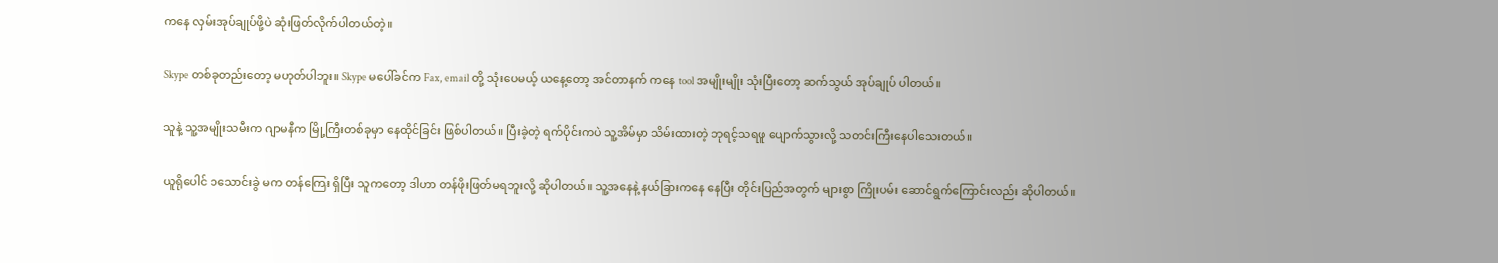ကနေ လှမ်းအုပ်ချုပ်ဖို့ပဲ ဆုံးဖြတ်လိုက်ပါတယ်တဲ့။

Skype တစ်ခုတည်းတော့ မဟုတ်ပါဘူး။ Skype မပေါ်ခင်က Fax, email တို့ သုံးပေမယ့် ယနေ့တော့ အင်တာနက် ကနေ tool အမျိုးမျိုး သုံးပြီးတော့ ဆက်သွယ် အုပ်ချုပ် ပါတယ်။

သူနဲ့ သူ့အမျိုးသမီးက ဂျာမနီက မြို့ကြီးတစ်ခုမှာ နေထိုင်ခြင်း ဖြစ်ပါတယ်။ ပြီးခဲ့တဲ့ ရက်ပိုင်းကပဲ သူ့အိမ်မှာ သိမ်းထားတဲ့ ဘုရင့်သရဖူ ပျောက်သွားလို့ သတင်းကြီးနေပါသေးတယ်။

ယူရိုပေါင် ၁သောင်းခွဲ မက တန်ကြေး ရှိပြီး သူကတော့ ဒါဟာ တန်ဖိုးဖြတ်မရဘူးလို့ ဆိုပါတယ်။ သူ့အနေနဲ့ နယ်ခြားကနေ နေပြီး တိုင်းပြည်အတွက် များစွာ ကြိုးပမ်း ဆောင်ရွက်ကြောင်းလည်း ဆိုပါတယ်။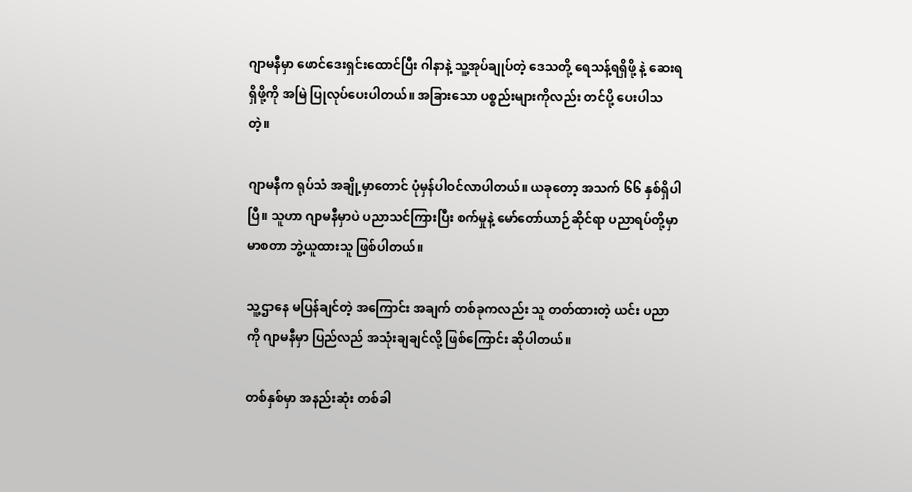ဂျာမနီမှာ ဖောင်ဒေးရှင်းထောင်ပြီး ဂါနာနဲ့ သူ့အုပ်ချုပ်တဲ့ ဒေသတို့ ရေသန့်ရရှိဖို့ နဲ့ ဆေးရရှိဖို့ကို အမြဲ ပြုလုပ်ပေးပါတယ်။ အခြားသော ပစ္စည်းများကိုလည်း တင်ပို့ ပေးပါသတဲ့။

ဂျာမနီက ရုပ်သံ အချို့မှာတောင် ပုံမှန်ပါဝင်လာပါတယ်။ ယခုတော့ အသက် ၆၆ နှစ်ရှိပါပြီ။ သူဟာ ဂျာမနီမှာပဲ ပညာသင်ကြားပြီး စက်မှုနဲ့ မော်တော်ယာဉ်ဆိုင်ရာ ပညာရပ်တို့မှာ မာစတာ ဘွဲ့ယူထားသူ ဖြစ်ပါတယ်။

သူ့ဌာနေ မပြန်ချင်တဲ့ အကြောင်း အချက် တစ်ခုကလည်း သူ တတ်ထားတဲ့ ယင်း ပညာကို ဂျာမနီမှာ ပြည်လည် အသုံးချချင်လို့ ဖြစ်ကြောင်း ဆိုပါတယ်။

တစ်နှစ်မှာ အနည်းဆုံး တစ်ခါ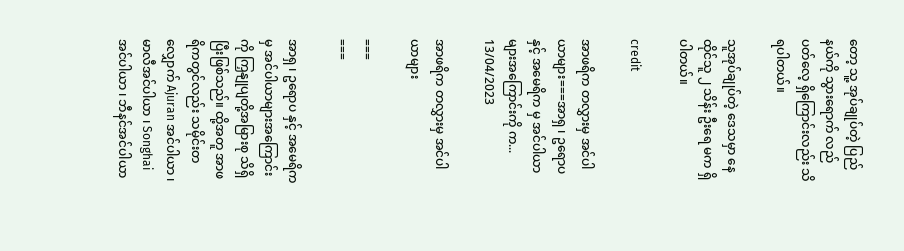တော့ သူ့ အုပ်ချုပ်တဲ့ ပြည်နယ်ကို သွားရောက် လည်ပတ်လေ့ ရှိကြောင်းလည်း သိရပါတယ်။

သူအုပ်ချုပ်တဲ့ ဒေသမှာ နေထိုင်သူ ၂ သိန်း ဦးရေ မက ရှိပါတယ်။

credit

အာဖရိက တလွှားမှ အင်ပါယာများ===အာရှ ၊ ဥရောပ နှင့် အမေရိက မှ အင်ပါယာများအကြောင်းကို က...
13/04/2023

အာဖရိက တလွှားမှ အင်ပါယာများ

===
===

အာရှ ၊ ဥရောပ နှင့် အမေရိက မှ အင်ပါယာများအကြောင်းကို ကြှနျုပျတို့အမြားစု သိရှိပြီးဖြစ်သည်။ ထို့အတူ အာဖရိကတွင်လည်း သမိုင်းတလျှောက် Ajuran အင်ပါယာ ၊ မာလီအင်ပါယာ ၊ Songhai အင်ပါယာ ၊ ဘီနင်အင်ပါယာ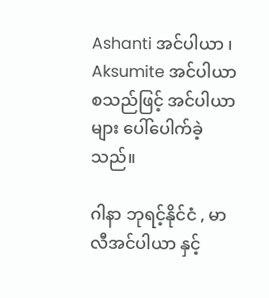Ashanti အင်ပါယာ ၊ Aksumite အင်ပါယာ စသည်ဖြင့် အင်ပါယာများ ပေါ်ပေါက်ခဲ့သည်။

ဂါနာ ဘုရင့်နိုင်ငံ , မာလီအင်ပါယာ နှင့်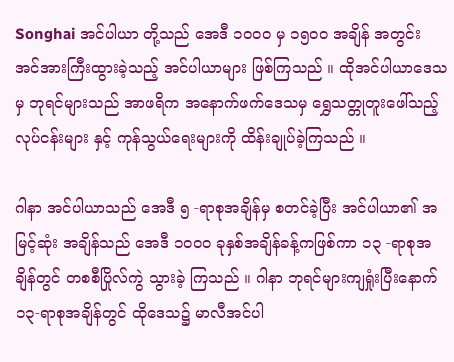Songhai အင်ပါယာ တို့သည် အေဒီ ၁၀၀၀ မှ ၁၅၀၀ အချိန် အတွင်း အင်အားကြီးထွားခဲ့သည့် အင်ပါယာများ ဖြစ်ကြသည် ။ ထိုအင်ပါယာဒေသမှ ဘုရင်များသည် အာဖရိက အနောက်ဖက်ဒေသမှ ရွှေသတ္တုတူးဖေါ်သည့် လုပ်ငန်းများ နှင့် ကုန်သွယ်ရေးများကို ထိန်းချုပ်ခဲ့ကြသည် ။

ဂါနာ အင်ပါယာသည် အေဒီ ၅ -ရာစုအချိန်မှ စတင်ခဲ့ပြီး အင်ပါယာ၏ အမြင့်ဆုံး အချိန်သည် အေဒီ ၁၀၀၀ ခုနှစ်အချိန်ခန့်ကဖြစ်ကာ ၁၃ -ရာစုအချိန်တွင် တစစီပြိုလ်ကွဲ သွားခဲ့ ကြသည် ။ ဂါနာ ဘုရင်များကျရှုံးပြီးနောက် ၁၃-ရာစုအချိန်တွင် ထိုဒေသ၌ မာလီအင်ပါ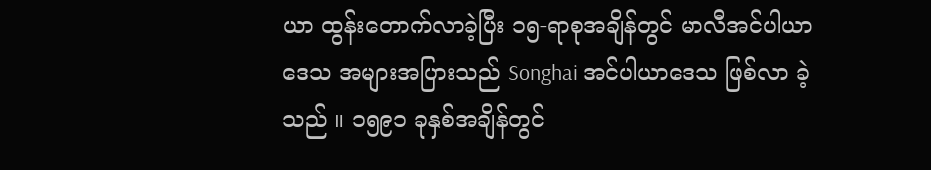ယာ ထွန်းတောက်လာခဲ့ပြီး ၁၅-ရာစုအချိန်တွင် မာလီအင်ပါယာဒေသ အများအပြားသည် Songhai အင်ပါယာဒေသ ဖြစ်လာ ခဲ့သည် ။ ၁၅၉၁ ခုနှစ်အချိန်တွင်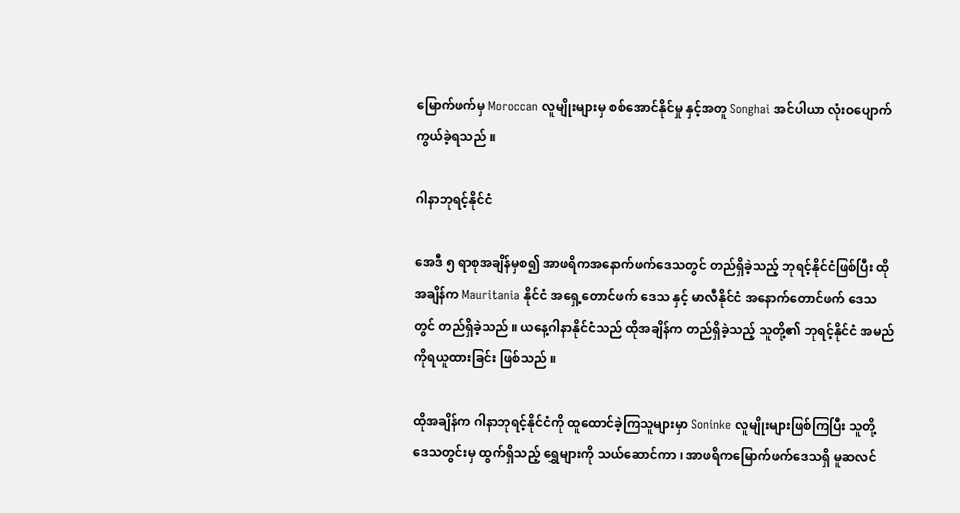မြောက်ဖက်မှ Moroccan လူမျိုးများမှ စစ်အောင်နိုင်မှု နှင့်အတူ Songhai အင်ပါယာ လုံးဝပျောက်ကွယ်ခဲ့ရသည် ။

ဂါနာဘုရင့်နိုင်ငံ

အေဒီ ၅ ရာစုအချိန်မှစ၍ အာဖရိကအနောက်ဖက်ဒေသတွင် တည်ရှိခဲ့သည့် ဘုရင့်နိုင်ငံဖြစ်ပြီး ထိုအချိန်က Mauritania နိုင်ငံ အရှေ့တောင်ဖက် ဒေသ နှင့် မာလီနိုင်ငံ အနောက်တောင်ဖက် ဒေသတွင် တည်ရှိခဲ့သည် ။ ယနေ့ဂါနာနိုင်ငံသည် ထိုအချိန်က တည်ရှိခဲ့သည့် သူတို့၏ ဘုရင့်နိုင်ငံ အမည်ကိုရယူထားခြင်း ဖြစ်သည် ။

ထိုအချိန်က ဂါနာဘုရင့်နိုင်ငံကို ထူထောင်ခဲ့ကြသူများမှာ Soninke လူမျိုးများဖြစ်ကြပြီး သူတို့ ဒေသတွင်းမှ ထွက်ရှိသည့် ရွှေများကို သယ်ဆောင်ကာ ၊ အာဖရိကမြောက်ဖက်ဒေသရှိ မူဆလင်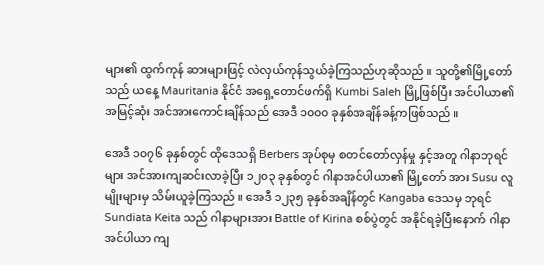များ၏ ထွက်ကုန် ဆားများဖြင့် လဲလှယ်ကုန်သွယ်ခဲ့ကြသည်ဟုဆိုသည် ။ သူတို့၏မြို့တော်သည် ယနေ့ Mauritania နိုင်ငံ အရှေ့တောင်ဖက်ရှိ Kumbi Saleh မြို့ဖြစ်ပြီး အင်ပါယာ၏ အမြင့်ဆုံး အင်အားကောင်းချိန်သည် အေဒီ ၁၀၀၀ ခုနှစ်အချိန်ခန့်ကဖြစ်သည် ။

အေဒီ ၁၀၇၆ ခုနှစ်တွင် ထိုဒေသရှိ Berbers အုပ်စုမှ စတင်တော်လှန်မှု နှင့်အတူ ဂါနာဘုရင်များ အင်အားကျဆင်းလာခဲ့ပြီး ၁၂၀၃ ခုနှစ်တွင် ဂါနာအင်ပါယာ၏ မြို့တော် အား Susu လူမျိုးများမှ သိမ်းယူခဲ့ကြသည် ။ အေဒီ ၁၂၃၅ ခုနှစ်အချိန်တွင် Kangaba ဒေသမှ ဘုရင် Sundiata Keita သည် ဂါနာများအား Battle of Kirina စစ်ပွဲတွင် အနိုင်ရခဲ့ပြီးနောက် ဂါနာအင်ပါယာ ကျ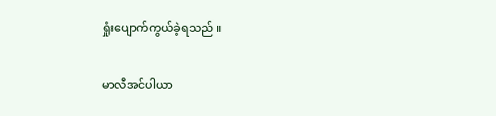ရှုံးပျောက်ကွယ်ခဲ့ရသည် ။

မာလီအင်ပါယာ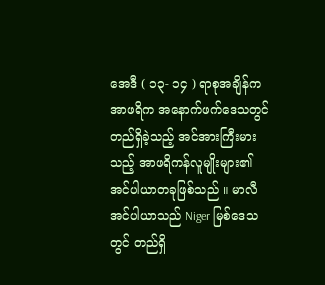အေဒီ ( ၁၃- ၁၄ ) ရာစုအချိန်က အာဖရိက အနောက်ဖက်ဒေသတွင် တည်ရှိခဲ့သည့် အင်အားကြီးမားသည့် အာဖရိကန်လူမျိုးများ၏ အင်ပါယာတခုဖြစ်သည် ။ မာလီ အင်ပါယာသည် Niger မြစ်ဒေသတွင် တည်ရှိ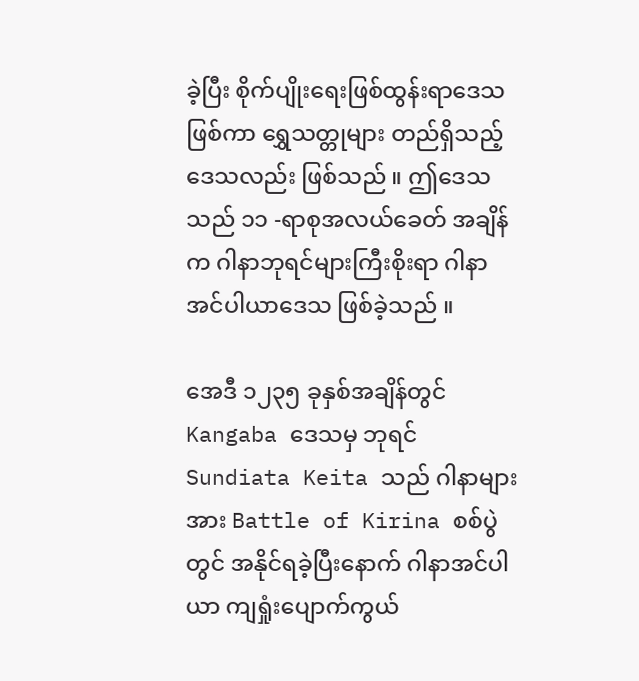ခဲ့ပြီး စိုက်ပျိုးရေးဖြစ်ထွန်းရာဒေသ ဖြစ်ကာ ရွှေသတ္တုများ တည်ရှိသည့် ဒေသလည်း ဖြစ်သည် ။ ဤဒေသ သည် ၁၁ -ရာစုအလယ်ခေတ် အချိန်က ဂါနာဘုရင်များကြီးစိုးရာ ဂါနာအင်ပါယာဒေသ ဖြစ်ခဲ့သည် ။

အေဒီ ၁၂၃၅ ခုနှစ်အချိန်တွင် Kangaba ဒေသမှ ဘုရင် Sundiata Keita သည် ဂါနာများအား Battle of Kirina စစ်ပွဲတွင် အနိုင်ရခဲ့ပြီးနောက် ဂါနာအင်ပါယာ ကျရှုံးပျောက်ကွယ်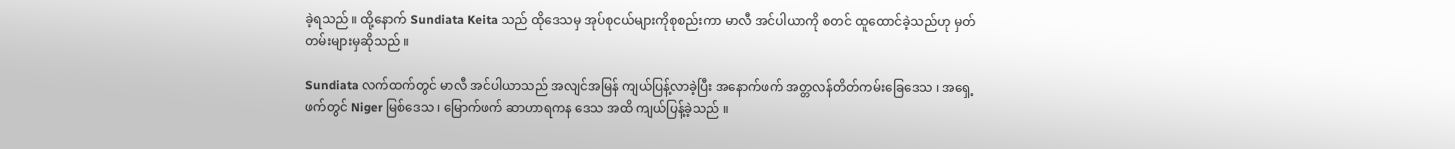ခဲ့ရသည် ။ ထို့နောက် Sundiata Keita သည် ထိုဒေသမှ အုပ်စုငယ်များကိုစုစည်းကာ မာလီ အင်ပါယာကို စတင် ထူထောင်ခဲ့သည်ဟု မှတ်တမ်းများမှဆိုသည် ။

Sundiata လက်ထက်တွင် မာလီ အင်ပါယာသည် အလျင်အမြန် ကျယ်ပြန့်လာခဲ့ပြီး အနောက်ဖက် အတ္တလန်တိတ်ကမ်းခြေဒေသ ၊ အရှေ့ဖက်တွင် Niger မြစ်ဒေသ ၊ မြောက်ဖက် ဆာဟာရကန ဒေသ အထိ ကျယ်ပြန့်ခဲ့သည် ။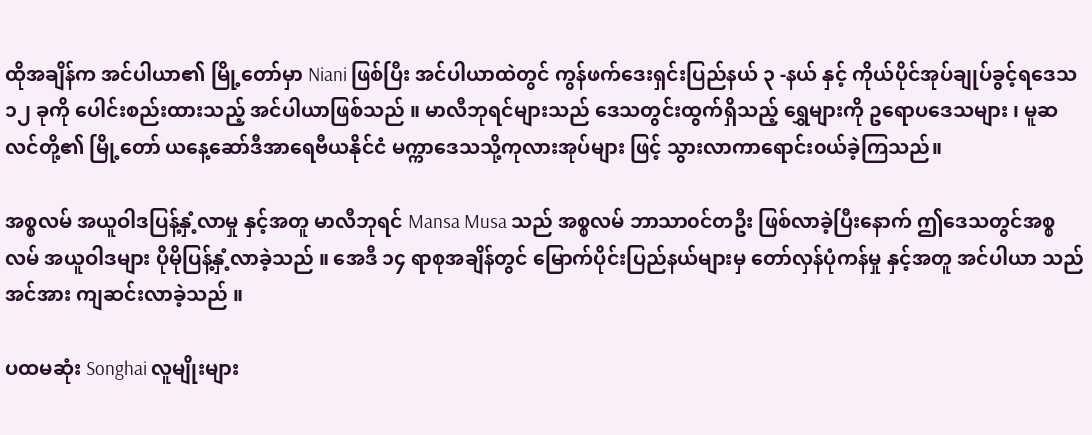ထိုအချိန်က အင်ပါယာ၏ မြို့တော်မှာ Niani ဖြစ်ပြီး အင်ပါယာထဲတွင် ကွန်ဖက်ဒေးရှင်းပြည်နယ် ၃ -နယ် နှင့် ကိုယ်ပိုင်အုပ်ချုပ်ခွင့်ရဒေသ ၁၂ ခုကို ပေါင်းစည်းထားသည့် အင်ပါယာဖြစ်သည် ။ မာလီဘုရင်များသည် ဒေသတွင်းထွက်ရှိသည့် ရွှေများကို ဥရောပဒေသများ ၊ မူဆလင်တို့၏ မြို့တော် ယနေ့ဆော်ဒီအာရေဗီယနိုင်ငံ မက္ကာဒေသသို့ကုလားအုပ်များ ဖြင့် သွားလာကာရောင်း၀ယ်ခဲ့ကြသည်။

အစ္စလမ် အယူဝါဒပြန့်နှံ့လာမှု နှင့်အတူ မာလီဘုရင် Mansa Musa သည် အစ္စလမ် ဘာသာ၀င်တဦး ဖြစ်လာခဲ့ပြီးနောက် ဤဒေသတွင်အစ္စလမ် အယူဝါဒများ ပိုမိုပြန့်နှံ့လာခဲ့သည် ။ အေဒီ ၁၄ ရာစုအချိန်တွင် မြောက်ပိုင်းပြည်နယ်များမှ တော်လှန်ပုံကန်မှု နှင့်အတူ အင်ပါယာ သည် အင်အား ကျဆင်းလာခဲ့သည် ။

ပထမဆုံး Songhai လူမျိုးများ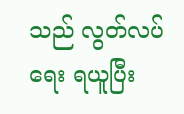သည် လွတ်လပ်ရေး ရယူပြီး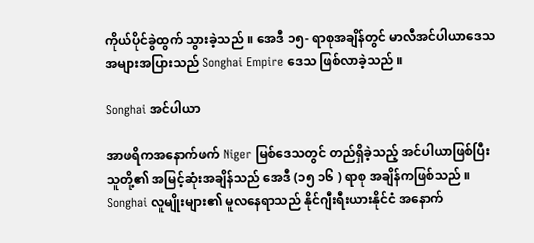ကိုယ်ပိုင်ခွဲထွက် သွားခဲ့သည် ။ အေဒီ ၁၅- ရာစုအချိန်တွင် မာလီအင်ပါယာဒေသ အများအပြားသည် Songhai Empire ဒေသ ဖြစ်လာခဲ့သည် ။

Songhai အင်ပါယာ

အာဖရိကအနောက်ဖက် Niger မြစ်ဒေသတွင် တည်ရှိခဲ့သည့် အင်ပါယာဖြစ်ပြီး သူတို့၏ အမြင့်ဆုံးအချိန်သည် အေဒီ (၁၅ ၁၆ ) ရာစု အချိန်ကဖြစ်သည် ။ Songhai လူမျိုးများ၏ မူလနေရာသည် နိုင်ဂျီးရီးယားနိုင်ငံ အနောက်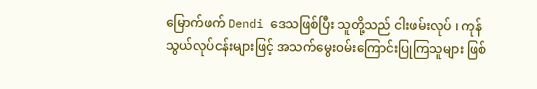မြောက်ဖက် Dendi ဒေသဖြစ်ပြီး သူတို့သည် ငါးဖမ်းလုပ် ၊ ကုန်သွယ်လုပ်ငန်းများဖြင့် အသက်မွေး၀မ်းကြောင်းပြုကြသူများ ဖြစ်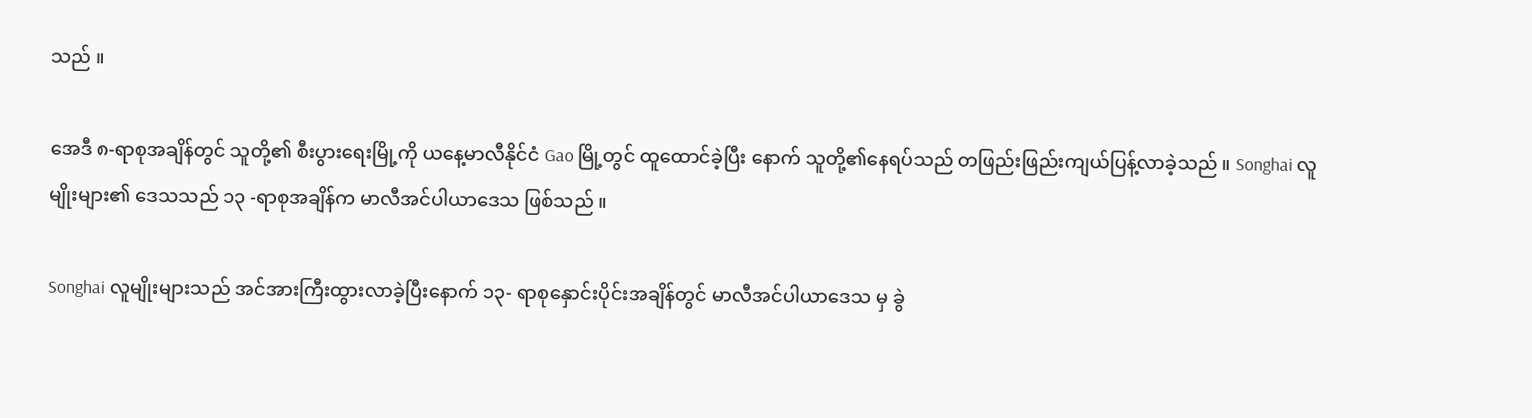သည် ။

အေဒီ ၈-ရာစုအချိန်တွင် သူတို့၏ စီးပွားရေးမြို့ကို ယနေ့မာလီနိုင်ငံ Gao မြို့တွင် ထူထောင်ခဲ့ပြီး နောက် သူတို့၏နေရပ်သည် တဖြည်းဖြည်းကျယ်ပြန့်လာခဲ့သည် ။ Songhai လူမျိုးများ၏ ဒေသသည် ၁၃ -ရာစုအချိန်က မာလီအင်ပါယာဒေသ ဖြစ်သည် ။

Songhai လူမျိုးများသည် အင်အားကြီးထွားလာခဲ့ပြီးနောက် ၁၃- ရာစုနှောင်းပိုင်းအချိန်တွင် မာလီအင်ပါယာဒေသ မှ ခွဲ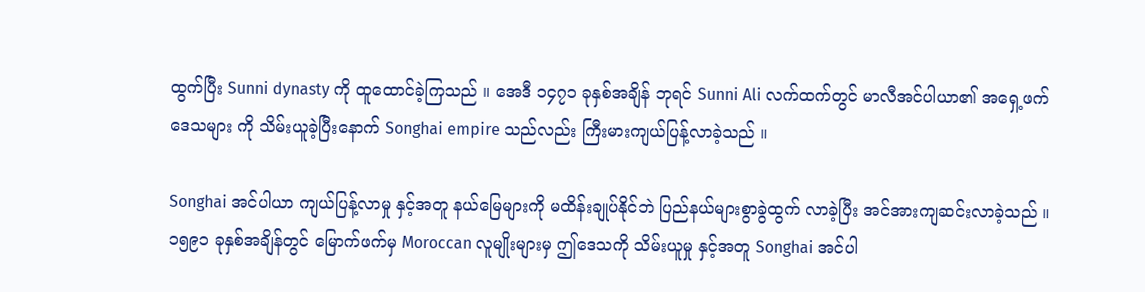ထွက်ပြီး Sunni dynasty ကို ထူထောင်ခဲ့ကြသည် ။ အေဒီ ၁၄၇၁ ခုနှစ်အချိန် ဘုရင် Sunni Ali လက်ထက်တွင် မာလီအင်ပါယာ၏ အရှေ့ဖက်ဒေသများ ကို သိမ်းယူခဲ့ပြီးနောက် Songhai empire သည်လည်း ကြီးမားကျယ်ပြန့်လာခဲ့သည် ။

Songhai အင်ပါယာ ကျယ်ပြန့်လာမှု နှင့်အတူ နယ်မြေများကို မထိန်းချုပ်နိုင်ဘဲ ပြည်နယ်များစွာခွဲထွက် လာခဲ့ပြီး အင်အားကျဆင်းလာခဲ့သည် ။ ၁၅၉၁ ခုနှစ်အချိန်တွင် မြောက်ဖက်မှ Moroccan လူမျိုးများမှ ဤဒေသကို သိမ်းယူမှု နှင့်အတူ Songhai အင်ပါ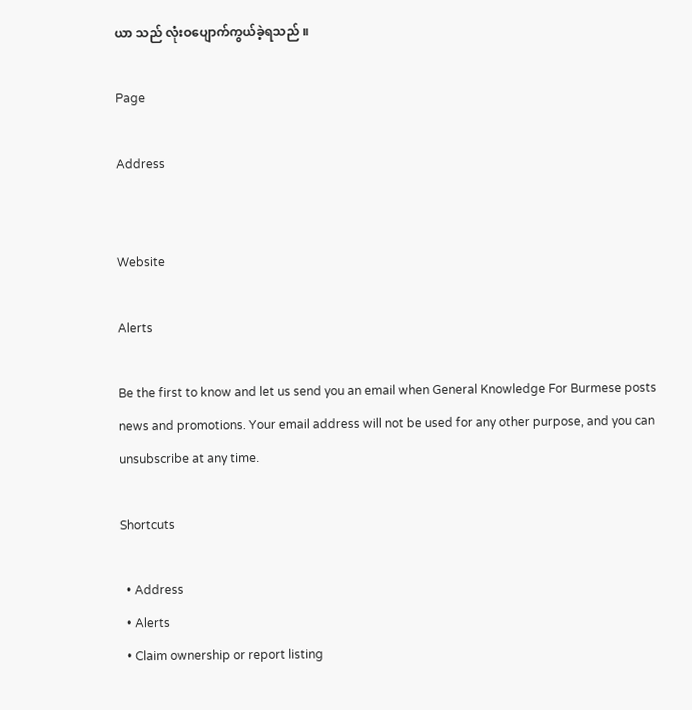ယာ သည် လုံးဝပျောက်ကွယ်ခဲ့ရသည် ။

Page

Address


Website

Alerts

Be the first to know and let us send you an email when General Knowledge For Burmese posts news and promotions. Your email address will not be used for any other purpose, and you can unsubscribe at any time.

Shortcuts

  • Address
  • Alerts
  • Claim ownership or report listing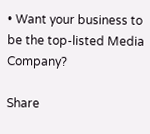• Want your business to be the top-listed Media Company?

Share